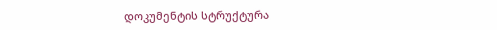დოკუმენტის სტრუქტურა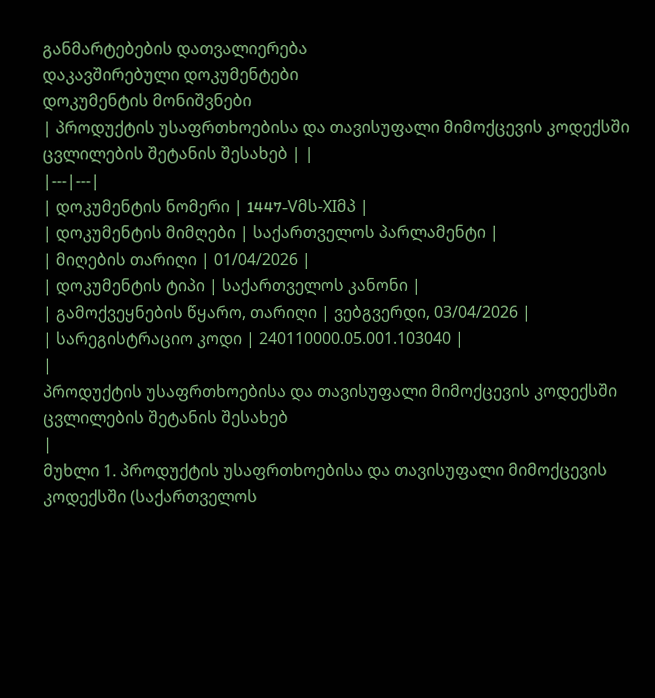განმარტებების დათვალიერება
დაკავშირებული დოკუმენტები
დოკუმენტის მონიშვნები
| პროდუქტის უსაფრთხოებისა და თავისუფალი მიმოქცევის კოდექსში ცვლილების შეტანის შესახებ | |
|---|---|
| დოკუმენტის ნომერი | 1447-Vმს-XIმპ |
| დოკუმენტის მიმღები | საქართველოს პარლამენტი |
| მიღების თარიღი | 01/04/2026 |
| დოკუმენტის ტიპი | საქართველოს კანონი |
| გამოქვეყნების წყარო, თარიღი | ვებგვერდი, 03/04/2026 |
| სარეგისტრაციო კოდი | 240110000.05.001.103040 |
|
პროდუქტის უსაფრთხოებისა და თავისუფალი მიმოქცევის კოდექსში ცვლილების შეტანის შესახებ
|
მუხლი 1. პროდუქტის უსაფრთხოებისა და თავისუფალი მიმოქცევის კოდექსში (საქართველოს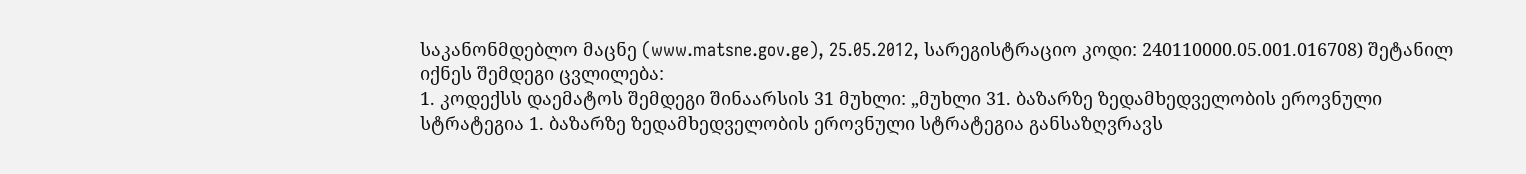საკანონმდებლო მაცნე (www.matsne.gov.ge), 25.05.2012, სარეგისტრაციო კოდი: 240110000.05.001.016708) შეტანილ იქნეს შემდეგი ცვლილება:
1. კოდექსს დაემატოს შემდეგი შინაარსის 31 მუხლი: „მუხლი 31. ბაზარზე ზედამხედველობის ეროვნული სტრატეგია 1. ბაზარზე ზედამხედველობის ეროვნული სტრატეგია განსაზღვრავს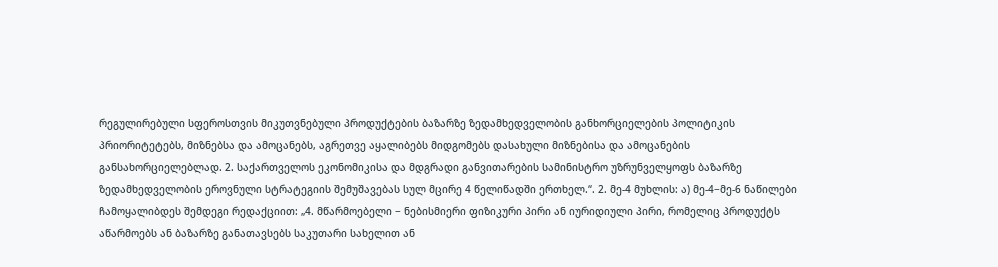რეგულირებული სფეროსთვის მიკუთვნებული პროდუქტების ბაზარზე ზედამხედველობის განხორციელების პოლიტიკის პრიორიტეტებს, მიზნებსა და ამოცანებს, აგრეთვე აყალიბებს მიდგომებს დასახული მიზნებისა და ამოცანების განსახორციელებლად. 2. საქართველოს ეკონომიკისა და მდგრადი განვითარების სამინისტრო უზრუნველყოფს ბაზარზე ზედამხედველობის ეროვნული სტრატეგიის შემუშავებას სულ მცირე 4 წელიწადში ერთხელ.“. 2. მე-4 მუხლის: ა) მე-4−მე-6 ნაწილები ჩამოყალიბდეს შემდეგი რედაქციით: „4. მწარმოებელი − ნებისმიერი ფიზიკური პირი ან იურიდიული პირი, რომელიც პროდუქტს აწარმოებს ან ბაზარზე განათავსებს საკუთარი სახელით ან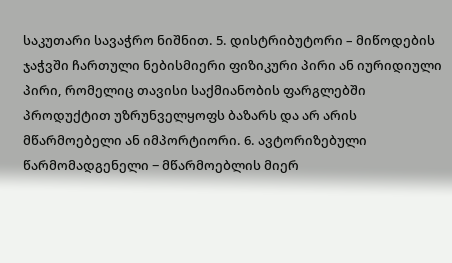საკუთარი სავაჭრო ნიშნით. 5. დისტრიბუტორი – მიწოდების ჯაჭვში ჩართული ნებისმიერი ფიზიკური პირი ან იურიდიული პირი, რომელიც თავისი საქმიანობის ფარგლებში პროდუქტით უზრუნველყოფს ბაზარს და არ არის მწარმოებელი ან იმპორტიორი. 6. ავტორიზებული წარმომადგენელი − მწარმოებლის მიერ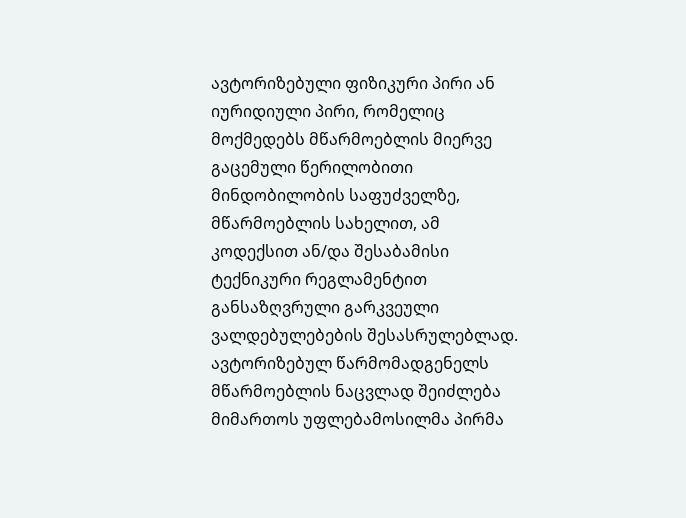ავტორიზებული ფიზიკური პირი ან იურიდიული პირი, რომელიც მოქმედებს მწარმოებლის მიერვე გაცემული წერილობითი მინდობილობის საფუძველზე, მწარმოებლის სახელით, ამ კოდექსით ან/და შესაბამისი ტექნიკური რეგლამენტით განსაზღვრული გარკვეული ვალდებულებების შესასრულებლად. ავტორიზებულ წარმომადგენელს მწარმოებლის ნაცვლად შეიძლება მიმართოს უფლებამოსილმა პირმა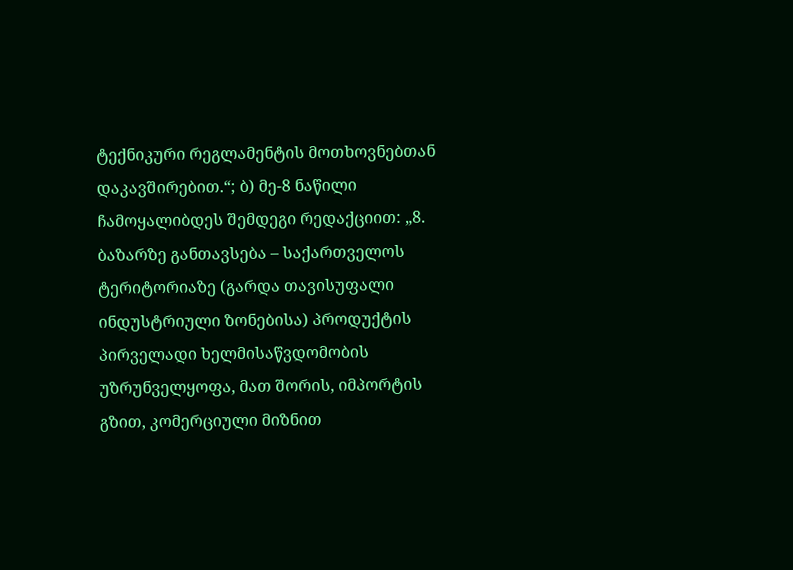ტექნიკური რეგლამენტის მოთხოვნებთან დაკავშირებით.“; ბ) მე-8 ნაწილი ჩამოყალიბდეს შემდეგი რედაქციით: „8. ბაზარზე განთავსება – საქართველოს ტერიტორიაზე (გარდა თავისუფალი ინდუსტრიული ზონებისა) პროდუქტის პირველადი ხელმისაწვდომობის უზრუნველყოფა, მათ შორის, იმპორტის გზით, კომერციული მიზნით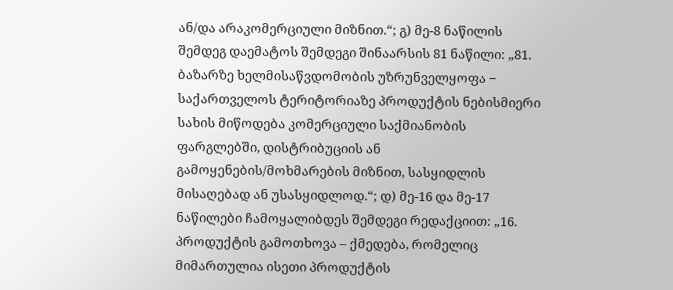ან/და არაკომერციული მიზნით.“; გ) მე-8 ნაწილის შემდეგ დაემატოს შემდეგი შინაარსის 81 ნაწილი: „81. ბაზარზე ხელმისაწვდომობის უზრუნველყოფა − საქართველოს ტერიტორიაზე პროდუქტის ნებისმიერი სახის მიწოდება კომერციული საქმიანობის ფარგლებში, დისტრიბუციის ან გამოყენების/მოხმარების მიზნით, სასყიდლის მისაღებად ან უსასყიდლოდ.“; დ) მე-16 და მე-17 ნაწილები ჩამოყალიბდეს შემდეგი რედაქციით: „16. პროდუქტის გამოთხოვა – ქმედება, რომელიც მიმართულია ისეთი პროდუქტის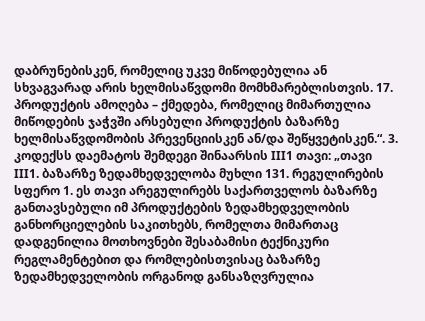დაბრუნებისკენ, რომელიც უკვე მიწოდებულია ან სხვაგვარად არის ხელმისაწვდომი მომხმარებლისთვის. 17. პროდუქტის ამოღება – ქმედება, რომელიც მიმართულია მიწოდების ჯაჭვში არსებული პროდუქტის ბაზარზე ხელმისაწვდომობის პრევენციისკენ ან/და შეწყვეტისკენ.“. 3. კოდექსს დაემატოს შემდეგი შინაარსის III1 თავი: „თავი III1. ბაზარზე ზედამხედველობა მუხლი 131. რეგულირების სფერო 1. ეს თავი არეგულირებს საქართველოს ბაზარზე განთავსებული იმ პროდუქტების ზედამხედველობის განხორციელების საკითხებს, რომელთა მიმართაც დადგენილია მოთხოვნები შესაბამისი ტექნიკური რეგლამენტებით და რომლებისთვისაც ბაზარზე ზედამხედველობის ორგანოდ განსაზღვრულია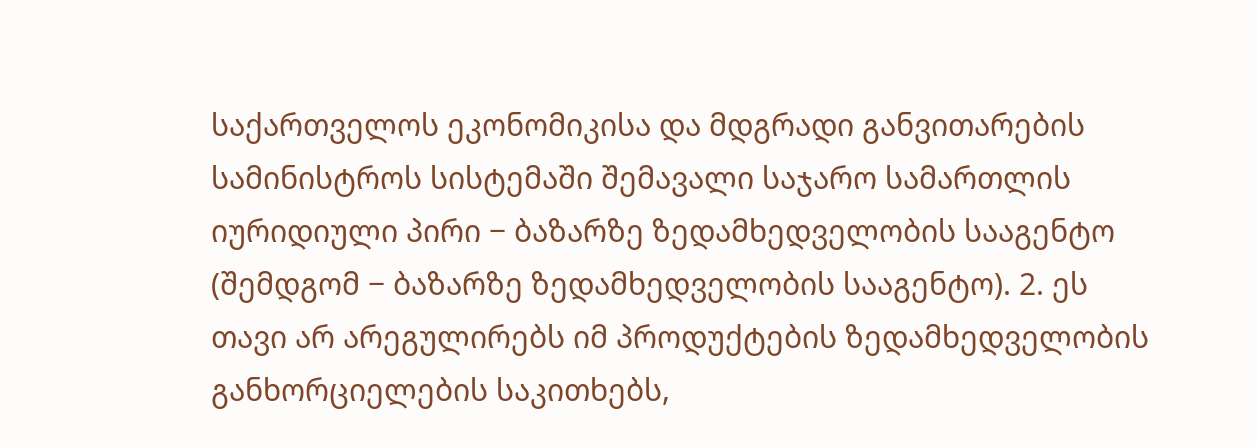საქართველოს ეკონომიკისა და მდგრადი განვითარების სამინისტროს სისტემაში შემავალი საჯარო სამართლის იურიდიული პირი − ბაზარზე ზედამხედველობის სააგენტო (შემდგომ − ბაზარზე ზედამხედველობის სააგენტო). 2. ეს თავი არ არეგულირებს იმ პროდუქტების ზედამხედველობის განხორციელების საკითხებს,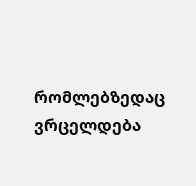რომლებზედაც ვრცელდება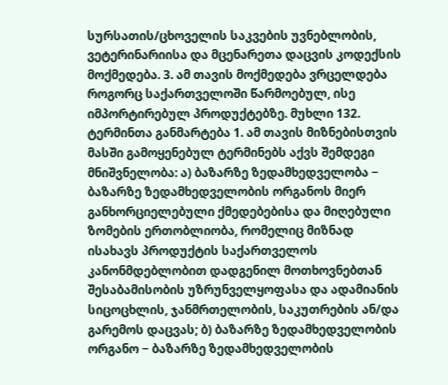სურსათის/ცხოველის საკვების უვნებლობის, ვეტერინარიისა და მცენარეთა დაცვის კოდექსის მოქმედება. 3. ამ თავის მოქმედება ვრცელდება როგორც საქართველოში წარმოებულ, ისე იმპორტირებულ პროდუქტებზე. მუხლი 132. ტერმინთა განმარტება 1. ამ თავის მიზნებისთვის მასში გამოყენებულ ტერმინებს აქვს შემდეგი მნიშვნელობა: ა) ბაზარზე ზედამხედველობა − ბაზარზე ზედამხედველობის ორგანოს მიერ განხორციელებული ქმედებებისა და მიღებული ზომების ერთობლიობა, რომელიც მიზნად ისახავს პროდუქტის საქართველოს კანონმდებლობით დადგენილ მოთხოვნებთან შესაბამისობის უზრუნველყოფასა და ადამიანის სიცოცხლის, ჯანმრთელობის, საკუთრების ან/და გარემოს დაცვას; ბ) ბაზარზე ზედამხედველობის ორგანო − ბაზარზე ზედამხედველობის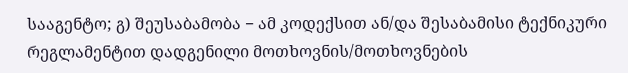სააგენტო; გ) შეუსაბამობა − ამ კოდექსით ან/და შესაბამისი ტექნიკური რეგლამენტით დადგენილი მოთხოვნის/მოთხოვნების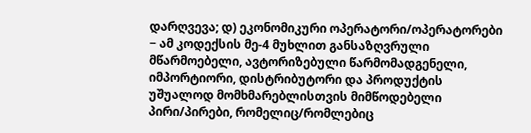დარღვევა; დ) ეკონომიკური ოპერატორი/ოპერატორები − ამ კოდექსის მე-4 მუხლით განსაზღვრული მწარმოებელი, ავტორიზებული წარმომადგენელი, იმპორტიორი, დისტრიბუტორი და პროდუქტის უშუალოდ მომხმარებლისთვის მიმწოდებელი პირი/პირები, რომელიც/რომლებიც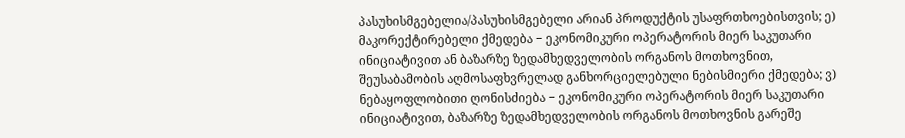პასუხისმგებელია/პასუხისმგებელი არიან პროდუქტის უსაფრთხოებისთვის; ე) მაკორექტირებელი ქმედება − ეკონომიკური ოპერატორის მიერ საკუთარი ინიციატივით ან ბაზარზე ზედამხედველობის ორგანოს მოთხოვნით, შეუსაბამობის აღმოსაფხვრელად განხორციელებული ნებისმიერი ქმედება; ვ) ნებაყოფლობითი ღონისძიება − ეკონომიკური ოპერატორის მიერ საკუთარი ინიციატივით, ბაზარზე ზედამხედველობის ორგანოს მოთხოვნის გარეშე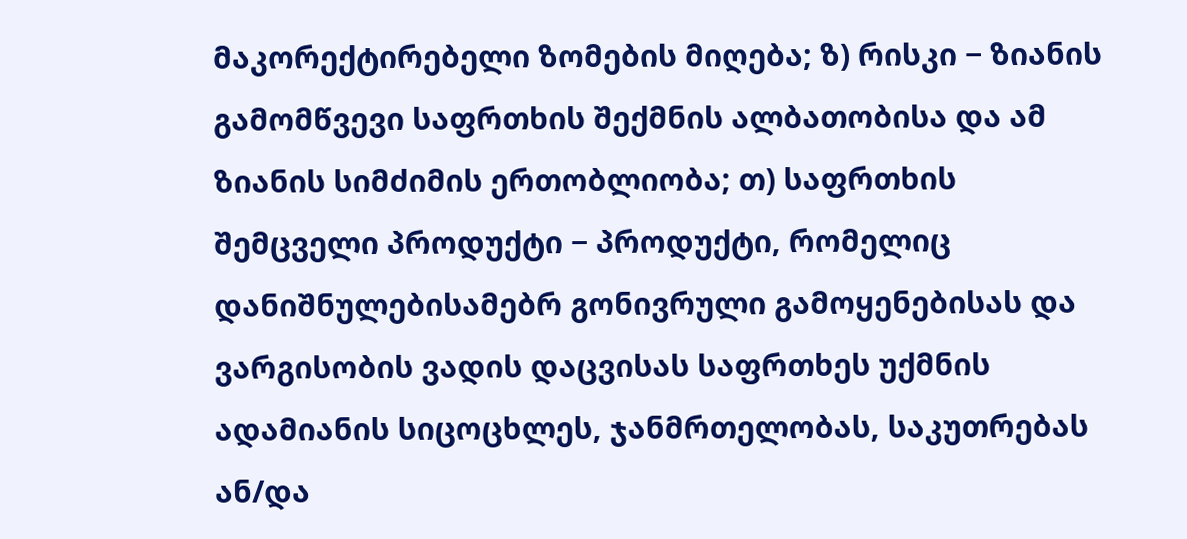მაკორექტირებელი ზომების მიღება; ზ) რისკი − ზიანის გამომწვევი საფრთხის შექმნის ალბათობისა და ამ ზიანის სიმძიმის ერთობლიობა; თ) საფრთხის შემცველი პროდუქტი − პროდუქტი, რომელიც დანიშნულებისამებრ გონივრული გამოყენებისას და ვარგისობის ვადის დაცვისას საფრთხეს უქმნის ადამიანის სიცოცხლეს, ჯანმრთელობას, საკუთრებას ან/და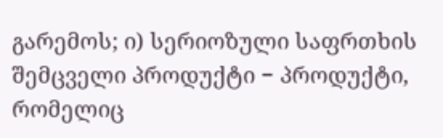გარემოს; ი) სერიოზული საფრთხის შემცველი პროდუქტი − პროდუქტი, რომელიც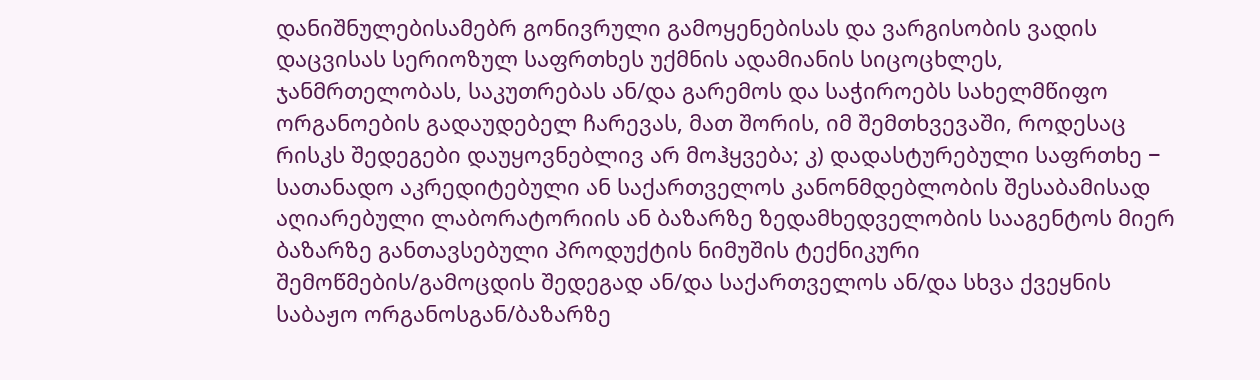დანიშნულებისამებრ გონივრული გამოყენებისას და ვარგისობის ვადის დაცვისას სერიოზულ საფრთხეს უქმნის ადამიანის სიცოცხლეს, ჯანმრთელობას, საკუთრებას ან/და გარემოს და საჭიროებს სახელმწიფო ორგანოების გადაუდებელ ჩარევას, მათ შორის, იმ შემთხვევაში, როდესაც რისკს შედეგები დაუყოვნებლივ არ მოჰყვება; კ) დადასტურებული საფრთხე − სათანადო აკრედიტებული ან საქართველოს კანონმდებლობის შესაბამისად აღიარებული ლაბორატორიის ან ბაზარზე ზედამხედველობის სააგენტოს მიერ ბაზარზე განთავსებული პროდუქტის ნიმუშის ტექნიკური შემოწმების/გამოცდის შედეგად ან/და საქართველოს ან/და სხვა ქვეყნის საბაჟო ორგანოსგან/ბაზარზე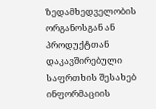ზედამხედველობის ორგანოსგან ან პროდუქტთან დაკავშირებული საფრთხის შესახებ ინფორმაციის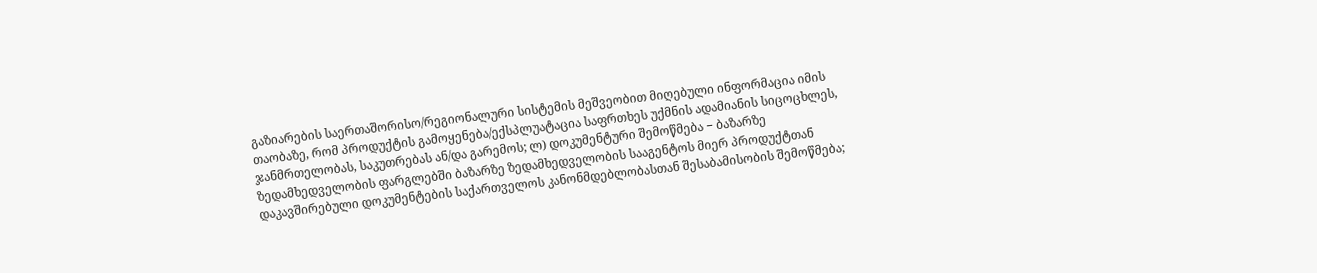გაზიარების საერთაშორისო/რეგიონალური სისტემის მეშვეობით მიღებული ინფორმაცია იმის თაობაზე, რომ პროდუქტის გამოყენება/ექსპლუატაცია საფრთხეს უქმნის ადამიანის სიცოცხლეს, ჯანმრთელობას, საკუთრებას ან/და გარემოს; ლ) დოკუმენტური შემოწმება − ბაზარზე ზედამხედველობის ფარგლებში ბაზარზე ზედამხედველობის სააგენტოს მიერ პროდუქტთან დაკავშირებული დოკუმენტების საქართველოს კანონმდებლობასთან შესაბამისობის შემოწმება;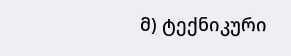მ) ტექნიკური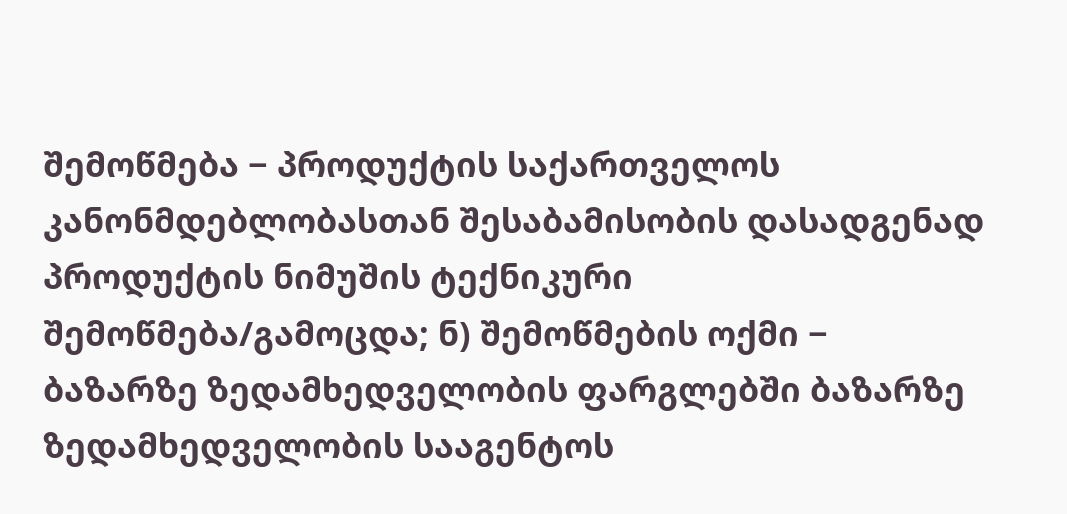შემოწმება − პროდუქტის საქართველოს კანონმდებლობასთან შესაბამისობის დასადგენად პროდუქტის ნიმუშის ტექნიკური შემოწმება/გამოცდა; ნ) შემოწმების ოქმი − ბაზარზე ზედამხედველობის ფარგლებში ბაზარზე ზედამხედველობის სააგენტოს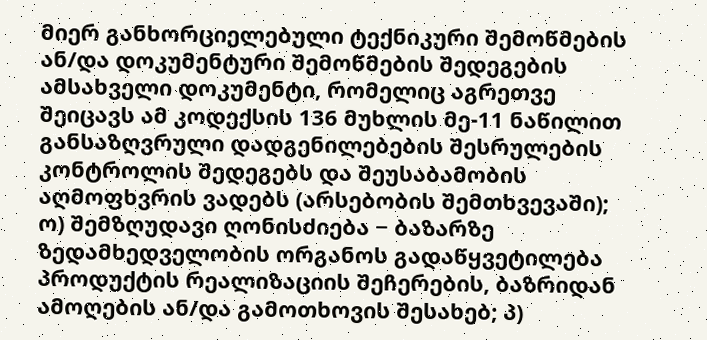მიერ განხორციელებული ტექნიკური შემოწმების ან/და დოკუმენტური შემოწმების შედეგების ამსახველი დოკუმენტი, რომელიც აგრეთვე შეიცავს ამ კოდექსის 136 მუხლის მე-11 ნაწილით განსაზღვრული დადგენილებების შესრულების კონტროლის შედეგებს და შეუსაბამობის აღმოფხვრის ვადებს (არსებობის შემთხვევაში); ო) შემზღუდავი ღონისძიება − ბაზარზე ზედამხედველობის ორგანოს გადაწყვეტილება პროდუქტის რეალიზაციის შეჩერების, ბაზრიდან ამოღების ან/და გამოთხოვის შესახებ; პ)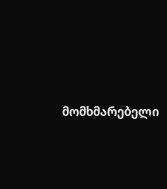მომხმარებელი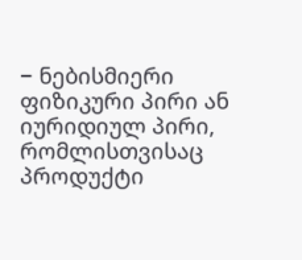− ნებისმიერი ფიზიკური პირი ან იურიდიულ პირი, რომლისთვისაც პროდუქტი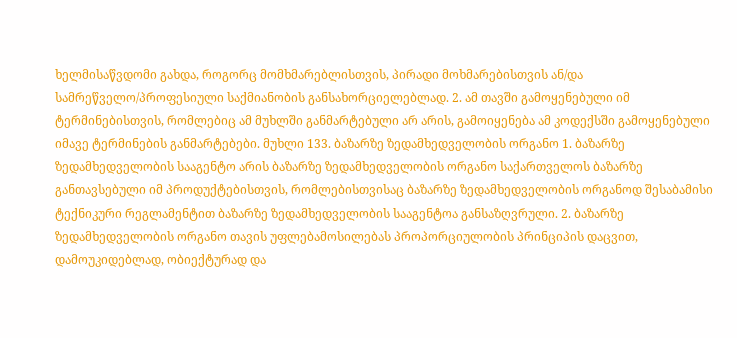ხელმისაწვდომი გახდა, როგორც მომხმარებლისთვის, პირადი მოხმარებისთვის ან/და სამრეწველო/პროფესიული საქმიანობის განსახორციელებლად. 2. ამ თავში გამოყენებული იმ ტერმინებისთვის, რომლებიც ამ მუხლში განმარტებული არ არის, გამოიყენება ამ კოდექსში გამოყენებული იმავე ტერმინების განმარტებები. მუხლი 133. ბაზარზე ზედამხედველობის ორგანო 1. ბაზარზე ზედამხედველობის სააგენტო არის ბაზარზე ზედამხედველობის ორგანო საქართველოს ბაზარზე განთავსებული იმ პროდუქტებისთვის, რომლებისთვისაც ბაზარზე ზედამხედველობის ორგანოდ შესაბამისი ტექნიკური რეგლამენტით ბაზარზე ზედამხედველობის სააგენტოა განსაზღვრული. 2. ბაზარზე ზედამხედველობის ორგანო თავის უფლებამოსილებას პროპორციულობის პრინციპის დაცვით, დამოუკიდებლად, ობიექტურად და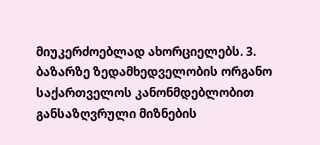მიუკერძოებლად ახორციელებს. 3. ბაზარზე ზედამხედველობის ორგანო საქართველოს კანონმდებლობით განსაზღვრული მიზნების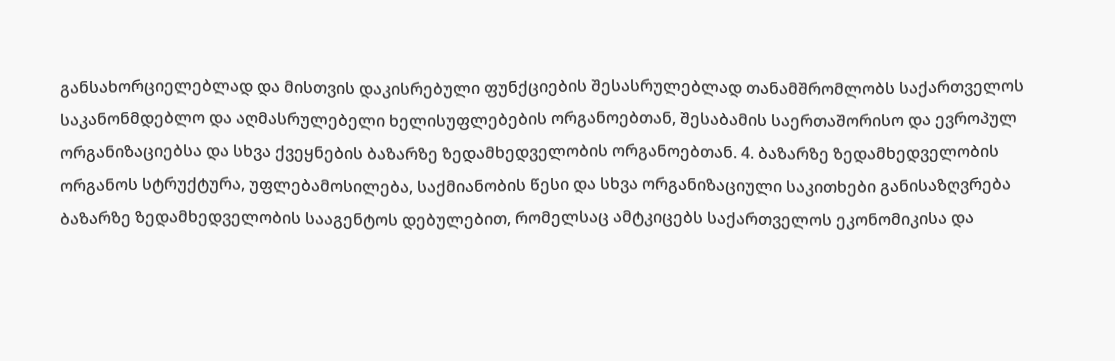განსახორციელებლად და მისთვის დაკისრებული ფუნქციების შესასრულებლად თანამშრომლობს საქართველოს საკანონმდებლო და აღმასრულებელი ხელისუფლებების ორგანოებთან, შესაბამის საერთაშორისო და ევროპულ ორგანიზაციებსა და სხვა ქვეყნების ბაზარზე ზედამხედველობის ორგანოებთან. 4. ბაზარზე ზედამხედველობის ორგანოს სტრუქტურა, უფლებამოსილება, საქმიანობის წესი და სხვა ორგანიზაციული საკითხები განისაზღვრება ბაზარზე ზედამხედველობის სააგენტოს დებულებით, რომელსაც ამტკიცებს საქართველოს ეკონომიკისა და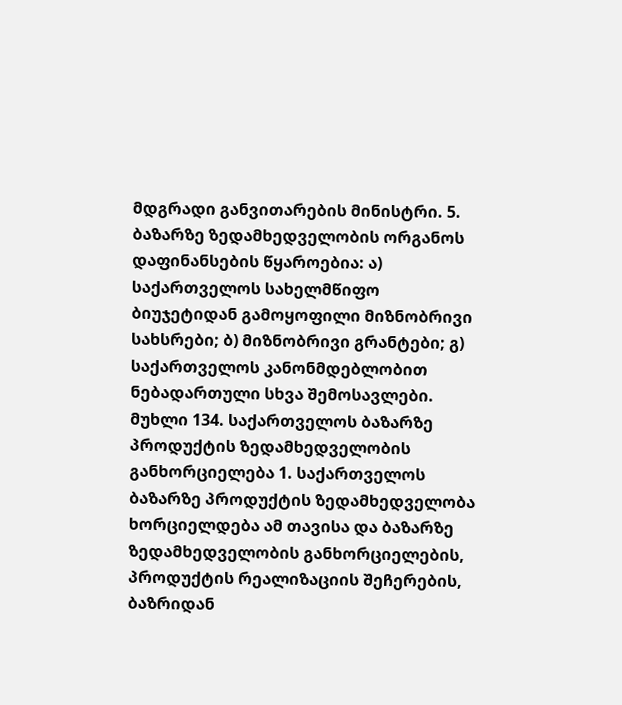მდგრადი განვითარების მინისტრი. 5. ბაზარზე ზედამხედველობის ორგანოს დაფინანსების წყაროებია: ა) საქართველოს სახელმწიფო ბიუჯეტიდან გამოყოფილი მიზნობრივი სახსრები; ბ) მიზნობრივი გრანტები; გ) საქართველოს კანონმდებლობით ნებადართული სხვა შემოსავლები. მუხლი 134. საქართველოს ბაზარზე პროდუქტის ზედამხედველობის განხორციელება 1. საქართველოს ბაზარზე პროდუქტის ზედამხედველობა ხორციელდება ამ თავისა და ბაზარზე ზედამხედველობის განხორციელების, პროდუქტის რეალიზაციის შეჩერების, ბაზრიდან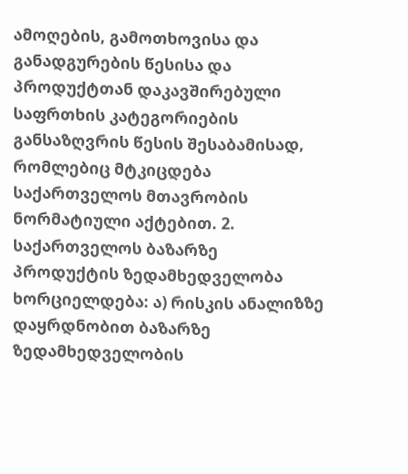ამოღების, გამოთხოვისა და განადგურების წესისა და პროდუქტთან დაკავშირებული საფრთხის კატეგორიების განსაზღვრის წესის შესაბამისად, რომლებიც მტკიცდება საქართველოს მთავრობის ნორმატიული აქტებით. 2. საქართველოს ბაზარზე პროდუქტის ზედამხედველობა ხორციელდება: ა) რისკის ანალიზზე დაყრდნობით ბაზარზე ზედამხედველობის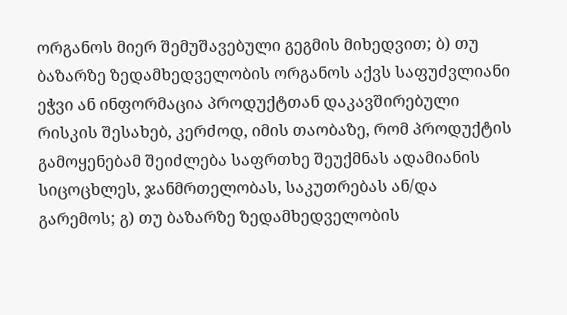ორგანოს მიერ შემუშავებული გეგმის მიხედვით; ბ) თუ ბაზარზე ზედამხედველობის ორგანოს აქვს საფუძვლიანი ეჭვი ან ინფორმაცია პროდუქტთან დაკავშირებული რისკის შესახებ, კერძოდ, იმის თაობაზე, რომ პროდუქტის გამოყენებამ შეიძლება საფრთხე შეუქმნას ადამიანის სიცოცხლეს, ჯანმრთელობას, საკუთრებას ან/და გარემოს; გ) თუ ბაზარზე ზედამხედველობის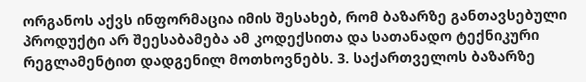ორგანოს აქვს ინფორმაცია იმის შესახებ, რომ ბაზარზე განთავსებული პროდუქტი არ შეესაბამება ამ კოდექსითა და სათანადო ტექნიკური რეგლამენტით დადგენილ მოთხოვნებს. 3. საქართველოს ბაზარზე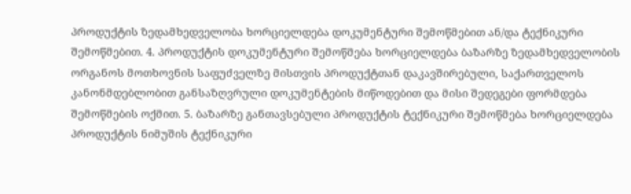პროდუქტის ზედამხედველობა ხორციელდება დოკუმენტური შემოწმებით ან/და ტექნიკური შემოწმებით. 4. პროდუქტის დოკუმენტური შემოწმება ხორციელდება ბაზარზე ზედამხედველობის ორგანოს მოთხოვნის საფუძველზე მისთვის პროდუქტთან დაკავშირებული, საქართველოს კანონმდებლობით განსაზღვრული დოკუმენტების მიწოდებით და მისი შედეგები ფორმდება შემოწმების ოქმით. 5. ბაზარზე განთავსებული პროდუქტის ტექნიკური შემოწმება ხორციელდება პროდუქტის ნიმუშის ტექნიკური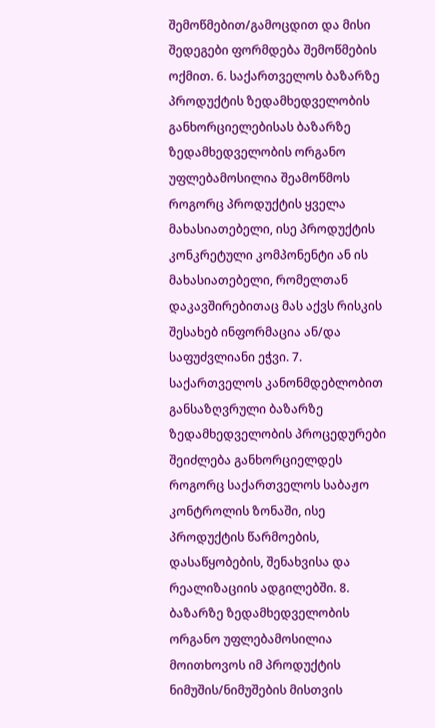შემოწმებით/გამოცდით და მისი შედეგები ფორმდება შემოწმების ოქმით. 6. საქართველოს ბაზარზე პროდუქტის ზედამხედველობის განხორციელებისას ბაზარზე ზედამხედველობის ორგანო უფლებამოსილია შეამოწმოს როგორც პროდუქტის ყველა მახასიათებელი, ისე პროდუქტის კონკრეტული კომპონენტი ან ის მახასიათებელი, რომელთან დაკავშირებითაც მას აქვს რისკის შესახებ ინფორმაცია ან/და საფუძვლიანი ეჭვი. 7. საქართველოს კანონმდებლობით განსაზღვრული ბაზარზე ზედამხედველობის პროცედურები შეიძლება განხორციელდეს როგორც საქართველოს საბაჟო კონტროლის ზონაში, ისე პროდუქტის წარმოების, დასაწყობების, შენახვისა და რეალიზაციის ადგილებში. 8. ბაზარზე ზედამხედველობის ორგანო უფლებამოსილია მოითხოვოს იმ პროდუქტის ნიმუშის/ნიმუშების მისთვის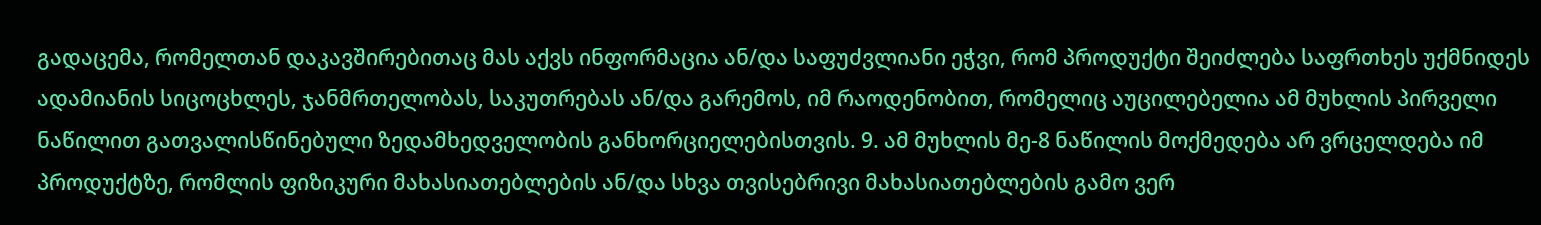გადაცემა, რომელთან დაკავშირებითაც მას აქვს ინფორმაცია ან/და საფუძვლიანი ეჭვი, რომ პროდუქტი შეიძლება საფრთხეს უქმნიდეს ადამიანის სიცოცხლეს, ჯანმრთელობას, საკუთრებას ან/და გარემოს, იმ რაოდენობით, რომელიც აუცილებელია ამ მუხლის პირველი ნაწილით გათვალისწინებული ზედამხედველობის განხორციელებისთვის. 9. ამ მუხლის მე-8 ნაწილის მოქმედება არ ვრცელდება იმ პროდუქტზე, რომლის ფიზიკური მახასიათებლების ან/და სხვა თვისებრივი მახასიათებლების გამო ვერ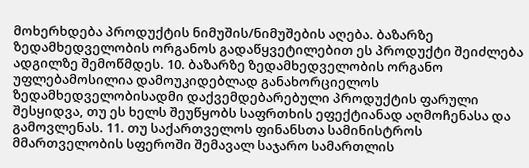მოხერხდება პროდუქტის ნიმუშის/ნიმუშების აღება. ბაზარზე ზედამხედველობის ორგანოს გადაწყვეტილებით ეს პროდუქტი შეიძლება ადგილზე შემოწმდეს. 10. ბაზარზე ზედამხედველობის ორგანო უფლებამოსილია დამოუკიდებლად განახორციელოს ზედამხედველობისადმი დაქვემდებარებული პროდუქტის ფარული შესყიდვა, თუ ეს ხელს შეუწყობს საფრთხის ეფექტიანად აღმოჩენასა და გამოვლენას. 11. თუ საქართველოს ფინანსთა სამინისტროს მმართველობის სფეროში შემავალ საჯარო სამართლის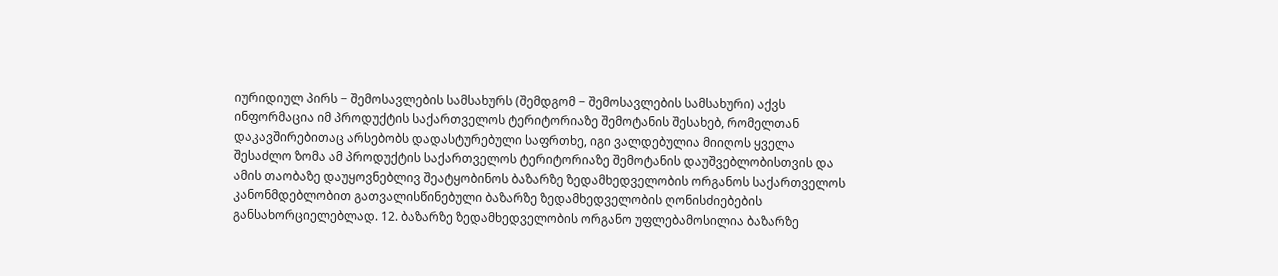იურიდიულ პირს − შემოსავლების სამსახურს (შემდგომ − შემოსავლების სამსახური) აქვს ინფორმაცია იმ პროდუქტის საქართველოს ტერიტორიაზე შემოტანის შესახებ, რომელთან დაკავშირებითაც არსებობს დადასტურებული საფრთხე, იგი ვალდებულია მიიღოს ყველა შესაძლო ზომა ამ პროდუქტის საქართველოს ტერიტორიაზე შემოტანის დაუშვებლობისთვის და ამის თაობაზე დაუყოვნებლივ შეატყობინოს ბაზარზე ზედამხედველობის ორგანოს საქართველოს კანონმდებლობით გათვალისწინებული ბაზარზე ზედამხედველობის ღონისძიებების განსახორციელებლად. 12. ბაზარზე ზედამხედველობის ორგანო უფლებამოსილია ბაზარზე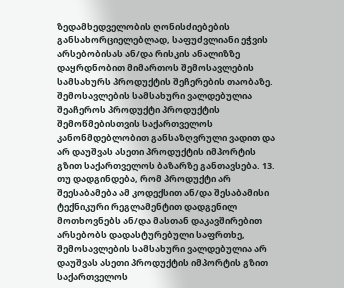ზედამხედველობის ღონისძიებების განსახორციელებლად, საფუძვლიანი ეჭვის არსებობისას ან/და რისკის ანალიზზე დაყრდნობით მიმართოს შემოსავლების სამსახურს პროდუქტის შეჩერების თაობაზე. შემოსავლების სამსახური ვალდებულია შეაჩეროს პროდუქტი პროდუქტის შემოწმებისთვის საქართველოს კანონმდებლობით განსაზღვრული ვადით და არ დაუშვას ასეთი პროდუქტის იმპორტის გზით საქართველოს ბაზარზე განთავსება. 13. თუ დადგინდება, რომ პროდუქტი არ შეესაბამება ამ კოდექსით ან/და შესაბამისი ტექნიკური რეგლამენტით დადგენილ მოთხოვნებს ან/და მასთან დაკავშირებით არსებობს დადასტურებული საფრთხე, შემოსავლების სამსახური ვალდებულია არ დაუშვას ასეთი პროდუქტის იმპორტის გზით საქართველოს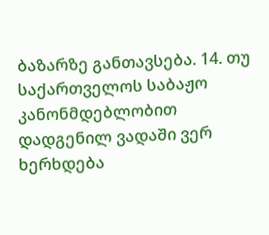ბაზარზე განთავსება. 14. თუ საქართველოს საბაჟო კანონმდებლობით დადგენილ ვადაში ვერ ხერხდება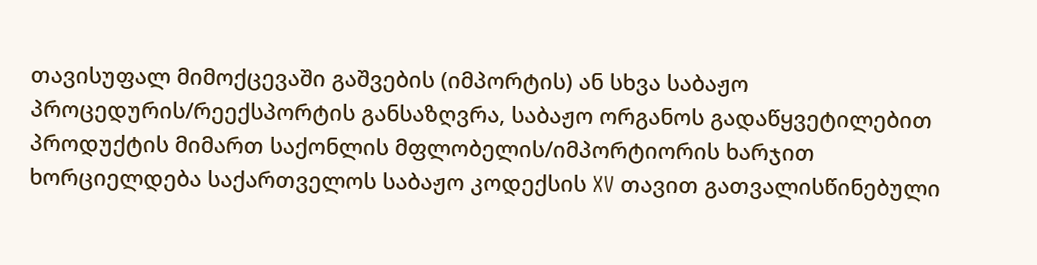თავისუფალ მიმოქცევაში გაშვების (იმპორტის) ან სხვა საბაჟო პროცედურის/რეექსპორტის განსაზღვრა, საბაჟო ორგანოს გადაწყვეტილებით პროდუქტის მიმართ საქონლის მფლობელის/იმპორტიორის ხარჯით ხორციელდება საქართველოს საბაჟო კოდექსის XV თავით გათვალისწინებული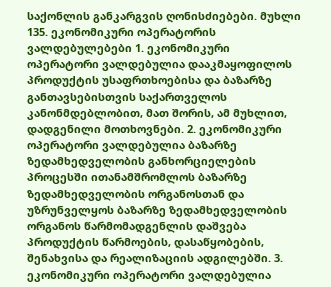საქონლის განკარგვის ღონისძიებები. მუხლი 135. ეკონომიკური ოპერატორის ვალდებულებები 1. ეკონომიკური ოპერატორი ვალდებულია დააკმაყოფილოს პროდუქტის უსაფრთხოებისა და ბაზარზე განთავსებისთვის საქართველოს კანონმდებლობით, მათ შორის, ამ მუხლით, დადგენილი მოთხოვნები. 2. ეკონომიკური ოპერატორი ვალდებულია ბაზარზე ზედამხედველობის განხორციელების პროცესში ითანამშრომლოს ბაზარზე ზედამხედველობის ორგანოსთან და უზრუნველყოს ბაზარზე ზედამხედველობის ორგანოს წარმომადგენლის დაშვება პროდუქტის წარმოების, დასაწყობების, შენახვისა და რეალიზაციის ადგილებში. 3. ეკონომიკური ოპერატორი ვალდებულია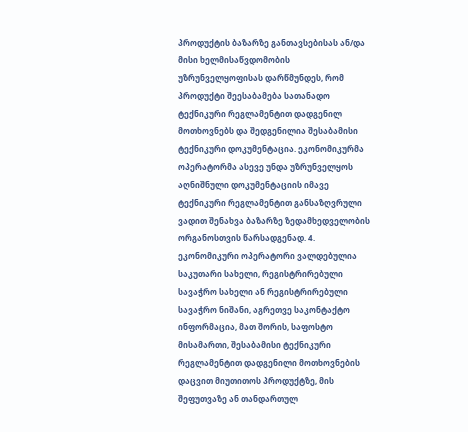პროდუქტის ბაზარზე განთავსებისას ან/და მისი ხელმისაწვდომობის უზრუნველყოფისას დარწმუნდეს, რომ პროდუქტი შეესაბამება სათანადო ტექნიკური რეგლამენტით დადგენილ მოთხოვნებს და შედგენილია შესაბამისი ტექნიკური დოკუმენტაცია. ეკონომიკურმა ოპერატორმა ასევე უნდა უზრუნველყოს აღნიშნული დოკუმენტაციის იმავე ტექნიკური რეგლამენტით განსაზღვრული ვადით შენახვა ბაზარზე ზედამხედველობის ორგანოსთვის წარსადგენად. 4. ეკონომიკური ოპერატორი ვალდებულია საკუთარი სახელი, რეგისტრირებული სავაჭრო სახელი ან რეგისტრირებული სავაჭრო ნიშანი, აგრეთვე საკონტაქტო ინფორმაცია, მათ შორის, საფოსტო მისამართი, შესაბამისი ტექნიკური რეგლამენტით დადგენილი მოთხოვნების დაცვით მიუთითოს პროდუქტზე, მის შეფუთვაზე ან თანდართულ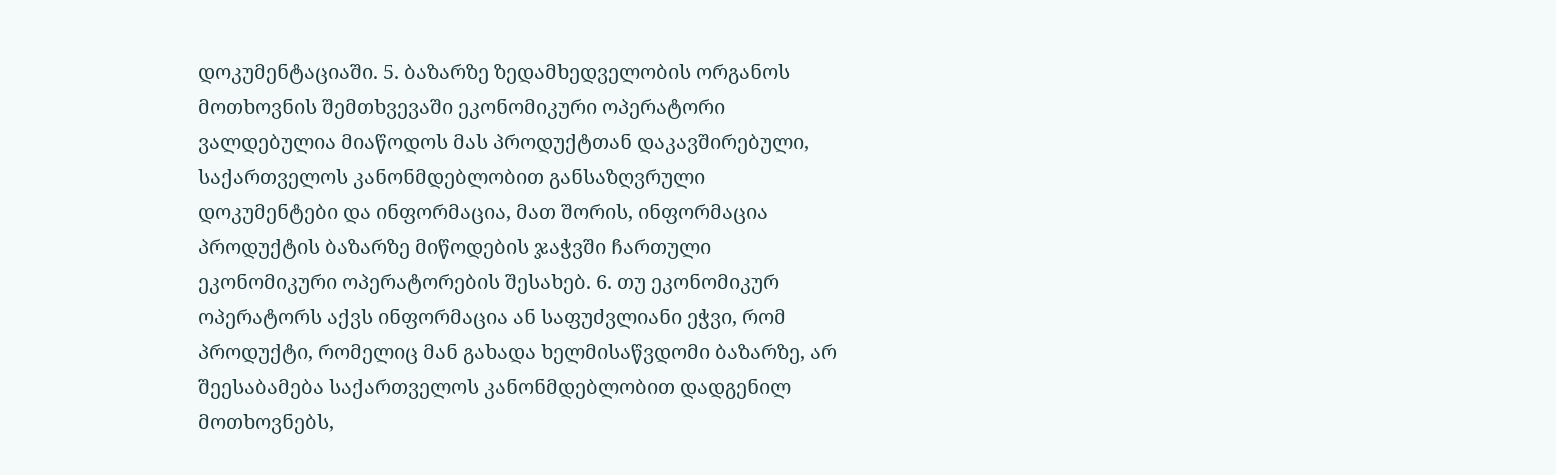დოკუმენტაციაში. 5. ბაზარზე ზედამხედველობის ორგანოს მოთხოვნის შემთხვევაში ეკონომიკური ოპერატორი ვალდებულია მიაწოდოს მას პროდუქტთან დაკავშირებული, საქართველოს კანონმდებლობით განსაზღვრული დოკუმენტები და ინფორმაცია, მათ შორის, ინფორმაცია პროდუქტის ბაზარზე მიწოდების ჯაჭვში ჩართული ეკონომიკური ოპერატორების შესახებ. 6. თუ ეკონომიკურ ოპერატორს აქვს ინფორმაცია ან საფუძვლიანი ეჭვი, რომ პროდუქტი, რომელიც მან გახადა ხელმისაწვდომი ბაზარზე, არ შეესაბამება საქართველოს კანონმდებლობით დადგენილ მოთხოვნებს,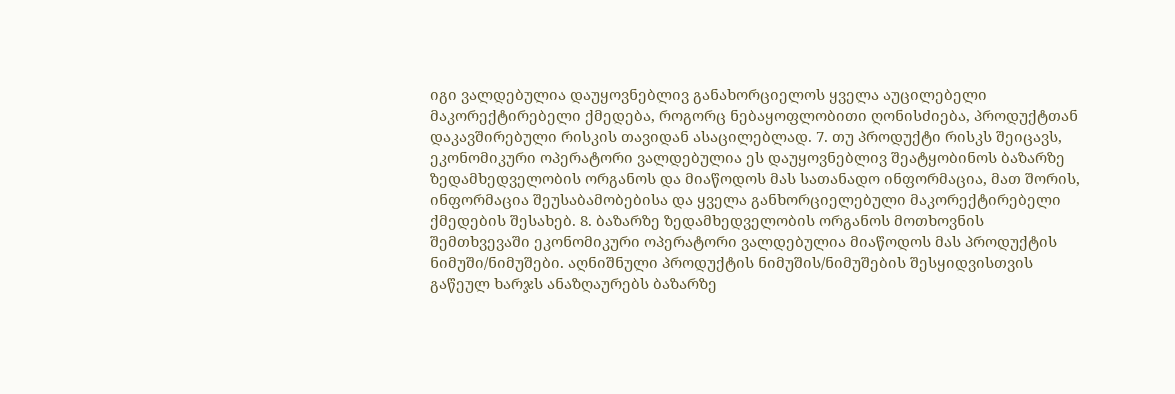იგი ვალდებულია დაუყოვნებლივ განახორციელოს ყველა აუცილებელი მაკორექტირებელი ქმედება, როგორც ნებაყოფლობითი ღონისძიება, პროდუქტთან დაკავშირებული რისკის თავიდან ასაცილებლად. 7. თუ პროდუქტი რისკს შეიცავს, ეკონომიკური ოპერატორი ვალდებულია ეს დაუყოვნებლივ შეატყობინოს ბაზარზე ზედამხედველობის ორგანოს და მიაწოდოს მას სათანადო ინფორმაცია, მათ შორის, ინფორმაცია შეუსაბამობებისა და ყველა განხორციელებული მაკორექტირებელი ქმედების შესახებ. 8. ბაზარზე ზედამხედველობის ორგანოს მოთხოვნის შემთხვევაში ეკონომიკური ოპერატორი ვალდებულია მიაწოდოს მას პროდუქტის ნიმუში/ნიმუშები. აღნიშნული პროდუქტის ნიმუშის/ნიმუშების შესყიდვისთვის გაწეულ ხარჯს ანაზღაურებს ბაზარზე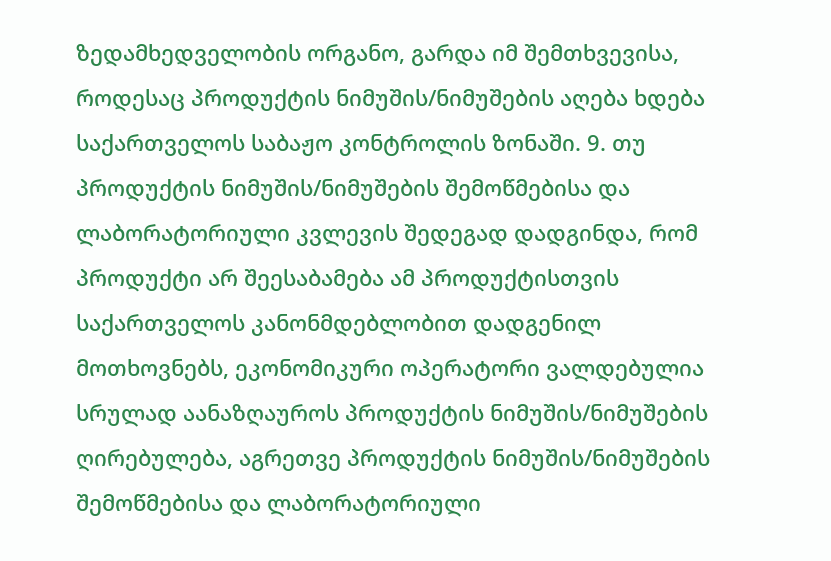ზედამხედველობის ორგანო, გარდა იმ შემთხვევისა, როდესაც პროდუქტის ნიმუშის/ნიმუშების აღება ხდება საქართველოს საბაჟო კონტროლის ზონაში. 9. თუ პროდუქტის ნიმუშის/ნიმუშების შემოწმებისა და ლაბორატორიული კვლევის შედეგად დადგინდა, რომ პროდუქტი არ შეესაბამება ამ პროდუქტისთვის საქართველოს კანონმდებლობით დადგენილ მოთხოვნებს, ეკონომიკური ოპერატორი ვალდებულია სრულად აანაზღაუროს პროდუქტის ნიმუშის/ნიმუშების ღირებულება, აგრეთვე პროდუქტის ნიმუშის/ნიმუშების შემოწმებისა და ლაბორატორიული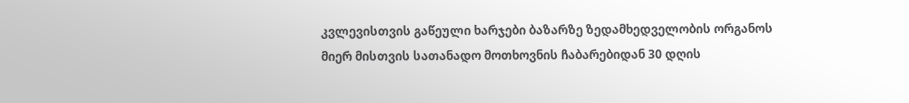კვლევისთვის გაწეული ხარჯები ბაზარზე ზედამხედველობის ორგანოს მიერ მისთვის სათანადო მოთხოვნის ჩაბარებიდან 30 დღის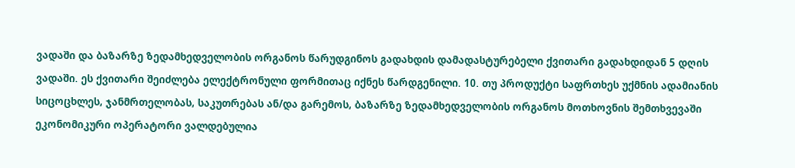ვადაში და ბაზარზე ზედამხედველობის ორგანოს წარუდგინოს გადახდის დამადასტურებელი ქვითარი გადახდიდან 5 დღის ვადაში. ეს ქვითარი შეიძლება ელექტრონული ფორმითაც იქნეს წარდგენილი. 10. თუ პროდუქტი საფრთხეს უქმნის ადამიანის სიცოცხლეს, ჯანმრთელობას, საკუთრებას ან/და გარემოს, ბაზარზე ზედამხედველობის ორგანოს მოთხოვნის შემთხვევაში ეკონომიკური ოპერატორი ვალდებულია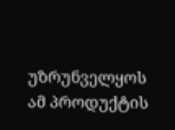უზრუნველყოს ამ პროდუქტის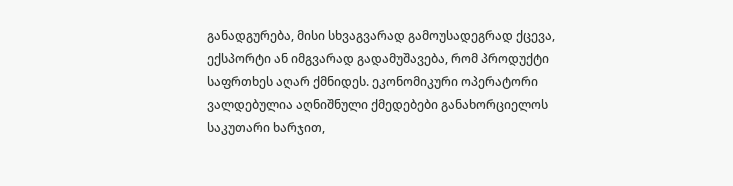განადგურება, მისი სხვაგვარად გამოუსადეგრად ქცევა, ექსპორტი ან იმგვარად გადამუშავება, რომ პროდუქტი საფრთხეს აღარ ქმნიდეს. ეკონომიკური ოპერატორი ვალდებულია აღნიშნული ქმედებები განახორციელოს საკუთარი ხარჯით,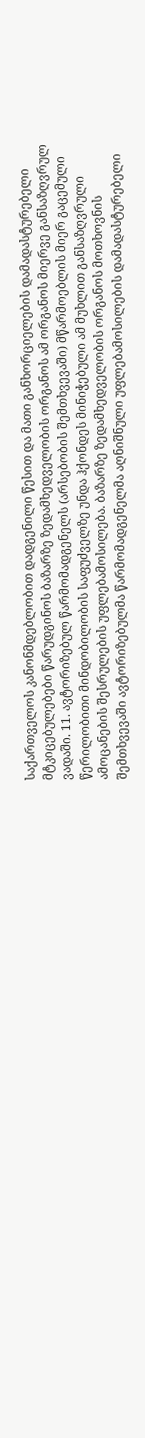საქართველოს კანონმდებლობით დადგენილი წესით და მათი განხორციელების დამადასტურებელი მტკიცებულებები წარუდგინოს ბაზარზე ზედამხედველობის ორგანოს ამ ორგანოს მიერვე განსაზღვრულ ვადაში. 11. ავტორიზებულ წარმომადგენელს (არსებობის შემთხვევაში) მწარმოებლის მიერ გაცემული წერილობითი მინდობილობის საფუძველზე უნდა ჰქონდეს მინიჭებული ამ მუხლით განსაზღვრული ამოცანების შესრულების უფლებამოსილება. ბაზარზე ზედამხედველობის ორგანოს მოთხოვნის შემთხვევაში ავტორიზებულმა წარმომადგენელმა აღნიშნული უფლებამოსილების დამადასტურებელი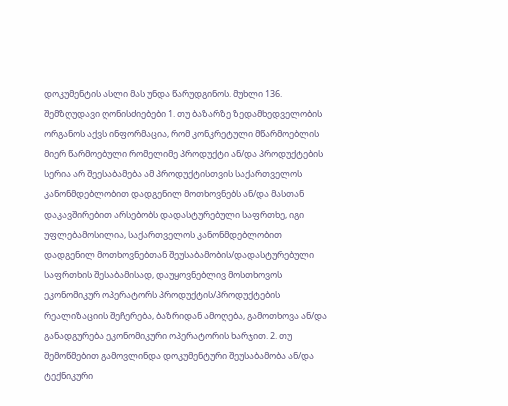დოკუმენტის ასლი მას უნდა წარუდგინოს. მუხლი 136. შემზღუდავი ღონისძიებები 1. თუ ბაზარზე ზედამხედველობის ორგანოს აქვს ინფორმაცია, რომ კონკრეტული მწარმოებლის მიერ წარმოებული რომელიმე პროდუქტი ან/და პროდუქტების სერია არ შეესაბამება ამ პროდუქტისთვის საქართველოს კანონმდებლობით დადგენილ მოთხოვნებს ან/და მასთან დაკავშირებით არსებობს დადასტურებული საფრთხე, იგი უფლებამოსილია, საქართველოს კანონმდებლობით დადგენილ მოთხოვნებთან შეუსაბამობის/დადასტურებული საფრთხის შესაბამისად, დაუყოვნებლივ მოსთხოვოს ეკონომიკურ ოპერატორს პროდუქტის/პროდუქტების რეალიზაციის შეჩერება, ბაზრიდან ამოღება, გამოთხოვა ან/და განადგურება ეკონომიკური ოპერატორის ხარჯით. 2. თუ შემოწმებით გამოვლინდა დოკუმენტური შეუსაბამობა ან/და ტექნიკური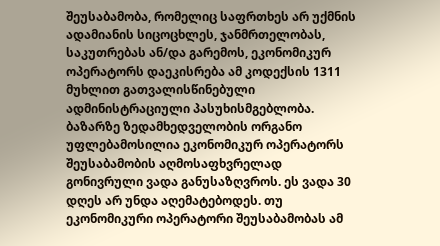შეუსაბამობა, რომელიც საფრთხეს არ უქმნის ადამიანის სიცოცხლეს, ჯანმრთელობას, საკუთრებას ან/და გარემოს, ეკონომიკურ ოპერატორს დაეკისრება ამ კოდექსის 1311 მუხლით გათვალისწინებული ადმინისტრაციული პასუხისმგებლობა. ბაზარზე ზედამხედველობის ორგანო უფლებამოსილია ეკონომიკურ ოპერატორს შეუსაბამობის აღმოსაფხვრელად გონივრული ვადა განუსაზღვროს. ეს ვადა 30 დღეს არ უნდა აღემატებოდეს. თუ ეკონომიკური ოპერატორი შეუსაბამობას ამ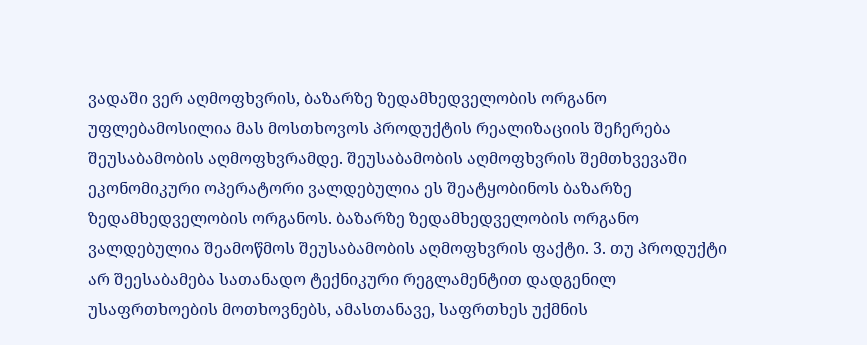ვადაში ვერ აღმოფხვრის, ბაზარზე ზედამხედველობის ორგანო უფლებამოსილია მას მოსთხოვოს პროდუქტის რეალიზაციის შეჩერება შეუსაბამობის აღმოფხვრამდე. შეუსაბამობის აღმოფხვრის შემთხვევაში ეკონომიკური ოპერატორი ვალდებულია ეს შეატყობინოს ბაზარზე ზედამხედველობის ორგანოს. ბაზარზე ზედამხედველობის ორგანო ვალდებულია შეამოწმოს შეუსაბამობის აღმოფხვრის ფაქტი. 3. თუ პროდუქტი არ შეესაბამება სათანადო ტექნიკური რეგლამენტით დადგენილ უსაფრთხოების მოთხოვნებს, ამასთანავე, საფრთხეს უქმნის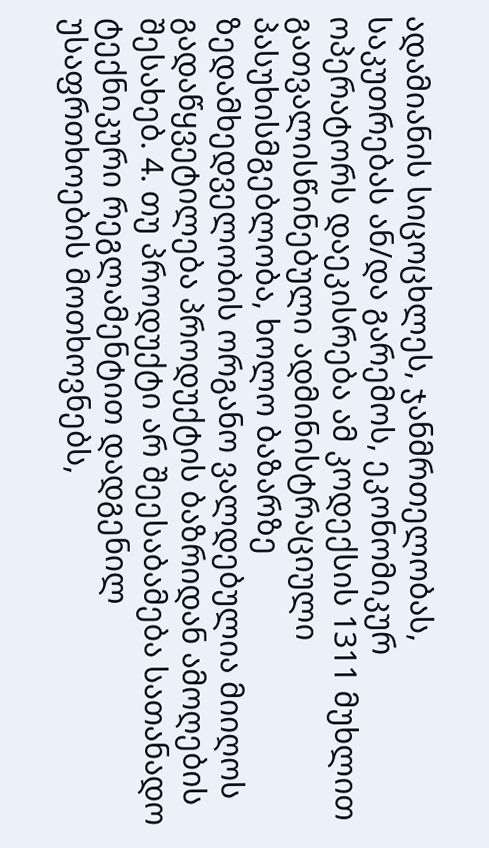ადამიანის სიცოცხლეს, ჯანმრთელობას, საკუთრებას ან/და გარემოს, ეკონომიკურ ოპერატორს დაეკისრება ამ კოდექსის 1311 მუხლით გათვალისწინებული ადმინისტრაციული პასუხისმგებლობა, ხოლო ბაზარზე ზედამხედველობის ორგანო ვალდებულია მიიღოს გადაწყვეტილება პროდუქტის ბაზრიდან ამოღების შესახებ. 4. თუ პროდუქტი არ შეესაბამება სათანადო ტექნიკური რეგლამენტით დადგენილ უსაფრთხოების მოთხოვნებს,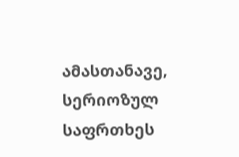ამასთანავე, სერიოზულ საფრთხეს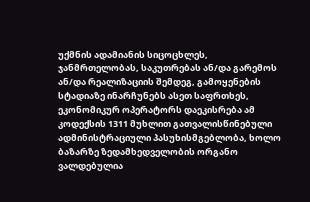უქმნის ადამიანის სიცოცხლეს, ჯანმრთელობას, საკუთრებას ან/და გარემოს ან/და რეალიზაციის შემდეგ, გამოყენების სტადიაზე ინარჩუნებს ასეთ საფრთხეს, ეკონომიკურ ოპერატორს დაეკისრება ამ კოდექსის 1311 მუხლით გათვალისწინებული ადმინისტრაციული პასუხისმგებლობა, ხოლო ბაზარზე ზედამხედველობის ორგანო ვალდებულია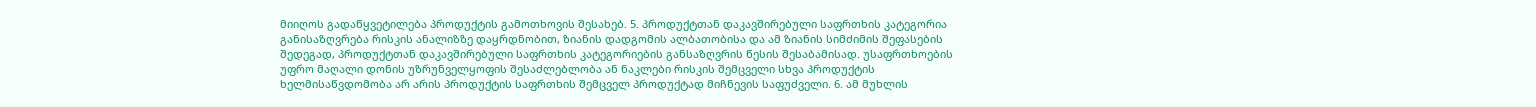მიიღოს გადაწყვეტილება პროდუქტის გამოთხოვის შესახებ. 5. პროდუქტთან დაკავშირებული საფრთხის კატეგორია განისაზღვრება რისკის ანალიზზე დაყრდნობით, ზიანის დადგომის ალბათობისა და ამ ზიანის სიმძიმის შეფასების შედეგად, პროდუქტთან დაკავშირებული საფრთხის კატეგორიების განსაზღვრის წესის შესაბამისად. უსაფრთხოების უფრო მაღალი დონის უზრუნველყოფის შესაძლებლობა ან ნაკლები რისკის შემცველი სხვა პროდუქტის ხელმისაწვდომობა არ არის პროდუქტის საფრთხის შემცველ პროდუქტად მიჩნევის საფუძველი. 6. ამ მუხლის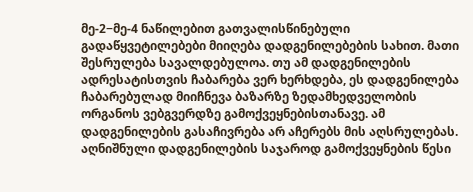მე-2−მე-4 ნაწილებით გათვალისწინებული გადაწყვეტილებები მიიღება დადგენილებების სახით. მათი შესრულება სავალდებულოა. თუ ამ დადგენილების ადრესატისთვის ჩაბარება ვერ ხერხდება, ეს დადგენილება ჩაბარებულად მიიჩნევა ბაზარზე ზედამხედველობის ორგანოს ვებგვერდზე გამოქვეყნებისთანავე. ამ დადგენილების გასაჩივრება არ აჩერებს მის აღსრულებას. აღნიშნული დადგენილების საჯაროდ გამოქვეყნების წესი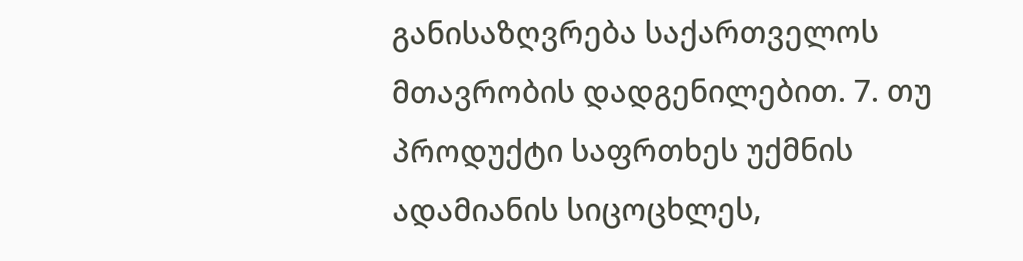განისაზღვრება საქართველოს მთავრობის დადგენილებით. 7. თუ პროდუქტი საფრთხეს უქმნის ადამიანის სიცოცხლეს,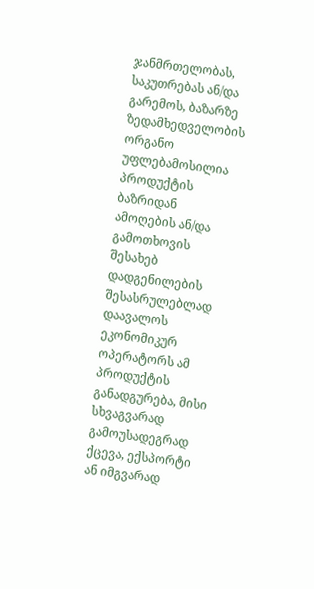ჯანმრთელობას, საკუთრებას ან/და გარემოს, ბაზარზე ზედამხედველობის ორგანო უფლებამოსილია პროდუქტის ბაზრიდან ამოღების ან/და გამოთხოვის შესახებ დადგენილების შესასრულებლად დაავალოს ეკონომიკურ ოპერატორს ამ პროდუქტის განადგურება, მისი სხვაგვარად გამოუსადეგრად ქცევა, ექსპორტი ან იმგვარად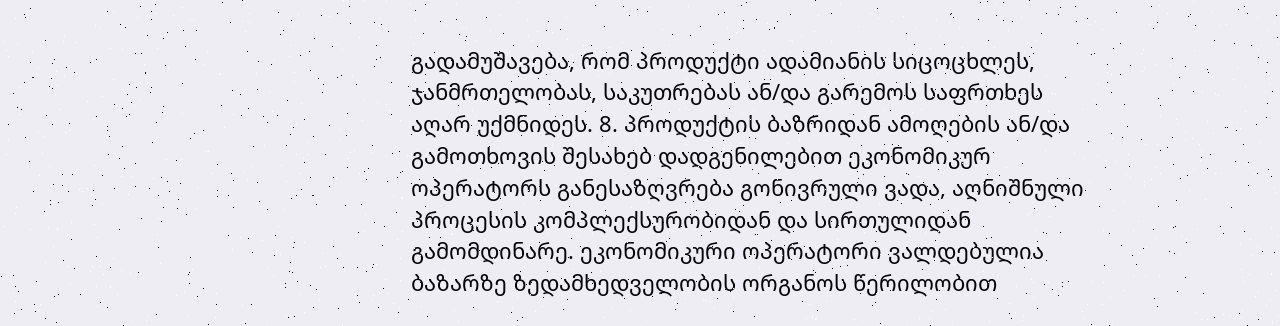გადამუშავება, რომ პროდუქტი ადამიანის სიცოცხლეს, ჯანმრთელობას, საკუთრებას ან/და გარემოს საფრთხეს აღარ უქმნიდეს. 8. პროდუქტის ბაზრიდან ამოღების ან/და გამოთხოვის შესახებ დადგენილებით ეკონომიკურ ოპერატორს განესაზღვრება გონივრული ვადა, აღნიშნული პროცესის კომპლექსურობიდან და სირთულიდან გამომდინარე. ეკონომიკური ოპერატორი ვალდებულია ბაზარზე ზედამხედველობის ორგანოს წერილობით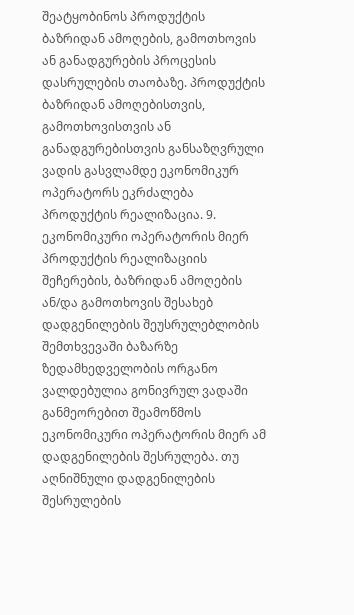შეატყობინოს პროდუქტის ბაზრიდან ამოღების, გამოთხოვის ან განადგურების პროცესის დასრულების თაობაზე. პროდუქტის ბაზრიდან ამოღებისთვის, გამოთხოვისთვის ან განადგურებისთვის განსაზღვრული ვადის გასვლამდე ეკონომიკურ ოპერატორს ეკრძალება პროდუქტის რეალიზაცია. 9. ეკონომიკური ოპერატორის მიერ პროდუქტის რეალიზაციის შეჩერების, ბაზრიდან ამოღების ან/და გამოთხოვის შესახებ დადგენილების შეუსრულებლობის შემთხვევაში ბაზარზე ზედამხედველობის ორგანო ვალდებულია გონივრულ ვადაში განმეორებით შეამოწმოს ეკონომიკური ოპერატორის მიერ ამ დადგენილების შესრულება. თუ აღნიშნული დადგენილების შესრულების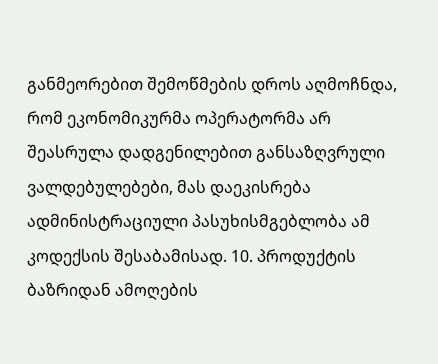განმეორებით შემოწმების დროს აღმოჩნდა, რომ ეკონომიკურმა ოპერატორმა არ შეასრულა დადგენილებით განსაზღვრული ვალდებულებები, მას დაეკისრება ადმინისტრაციული პასუხისმგებლობა ამ კოდექსის შესაბამისად. 10. პროდუქტის ბაზრიდან ამოღების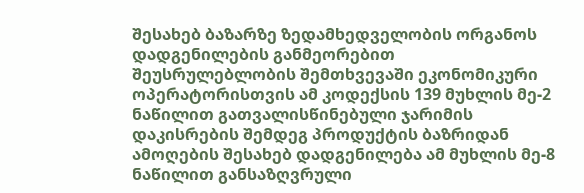შესახებ ბაზარზე ზედამხედველობის ორგანოს დადგენილების განმეორებით შეუსრულებლობის შემთხვევაში ეკონომიკური ოპერატორისთვის ამ კოდექსის 139 მუხლის მე-2 ნაწილით გათვალისწინებული ჯარიმის დაკისრების შემდეგ პროდუქტის ბაზრიდან ამოღების შესახებ დადგენილება ამ მუხლის მე-8 ნაწილით განსაზღვრული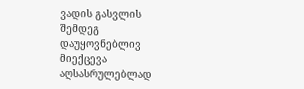ვადის გასვლის შემდეგ დაუყოვნებლივ მიექცევა აღსასრულებლად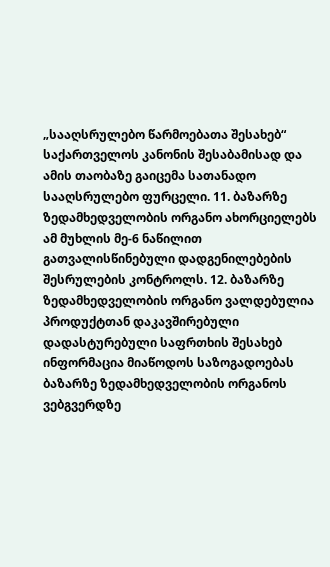„სააღსრულებო წარმოებათა შესახებ“ საქართველოს კანონის შესაბამისად და ამის თაობაზე გაიცემა სათანადო სააღსრულებო ფურცელი. 11. ბაზარზე ზედამხედველობის ორგანო ახორციელებს ამ მუხლის მე-6 ნაწილით გათვალისწინებული დადგენილებების შესრულების კონტროლს. 12. ბაზარზე ზედამხედველობის ორგანო ვალდებულია პროდუქტთან დაკავშირებული დადასტურებული საფრთხის შესახებ ინფორმაცია მიაწოდოს საზოგადოებას ბაზარზე ზედამხედველობის ორგანოს ვებგვერდზე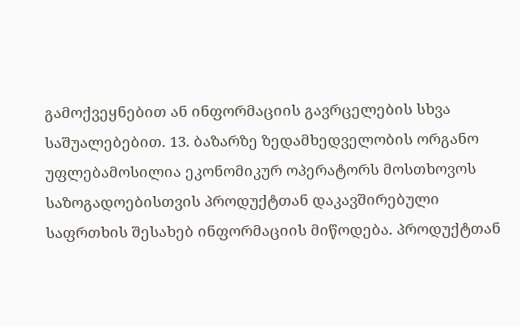გამოქვეყნებით ან ინფორმაციის გავრცელების სხვა საშუალებებით. 13. ბაზარზე ზედამხედველობის ორგანო უფლებამოსილია ეკონომიკურ ოპერატორს მოსთხოვოს საზოგადოებისთვის პროდუქტთან დაკავშირებული საფრთხის შესახებ ინფორმაციის მიწოდება. პროდუქტთან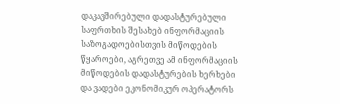დაკავშირებული დადასტურებული საფრთხის შესახებ ინფორმაციის საზოგადოებისთვის მიწოდების წყაროები, აგრეთვე ამ ინფორმაციის მიწოდების დადასტურების ხერხები და ვადები ეკონომიკურ ოპერატორს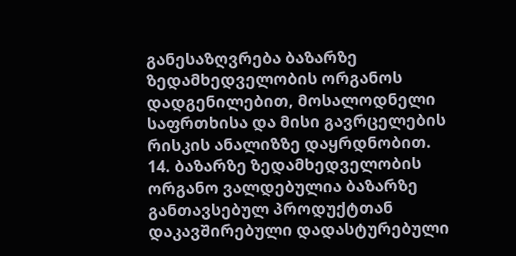განესაზღვრება ბაზარზე ზედამხედველობის ორგანოს დადგენილებით, მოსალოდნელი საფრთხისა და მისი გავრცელების რისკის ანალიზზე დაყრდნობით. 14. ბაზარზე ზედამხედველობის ორგანო ვალდებულია ბაზარზე განთავსებულ პროდუქტთან დაკავშირებული დადასტურებული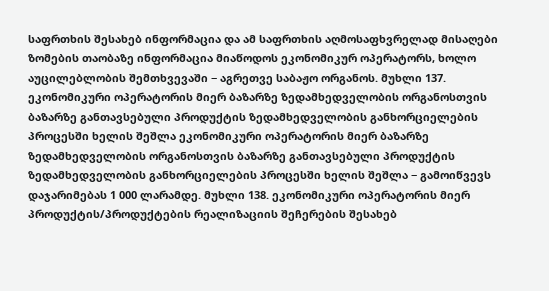საფრთხის შესახებ ინფორმაცია და ამ საფრთხის აღმოსაფხვრელად მისაღები ზომების თაობაზე ინფორმაცია მიაწოდოს ეკონომიკურ ოპერატორს, ხოლო აუცილებლობის შემთხვევაში − აგრეთვე საბაჟო ორგანოს. მუხლი 137. ეკონომიკური ოპერატორის მიერ ბაზარზე ზედამხედველობის ორგანოსთვის ბაზარზე განთავსებული პროდუქტის ზედამხედველობის განხორციელების პროცესში ხელის შეშლა ეკონომიკური ოპერატორის მიერ ბაზარზე ზედამხედველობის ორგანოსთვის ბაზარზე განთავსებული პროდუქტის ზედამხედველობის განხორციელების პროცესში ხელის შეშლა − გამოიწვევს დაჯარიმებას 1 000 ლარამდე. მუხლი 138. ეკონომიკური ოპერატორის მიერ პროდუქტის/პროდუქტების რეალიზაციის შეჩერების შესახებ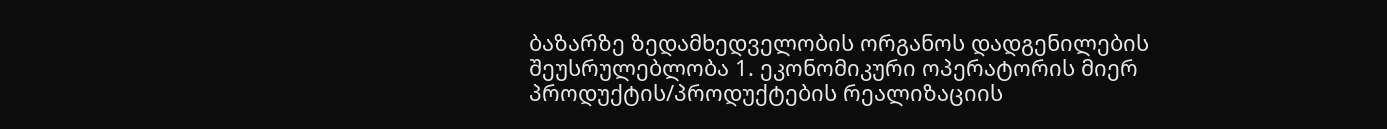ბაზარზე ზედამხედველობის ორგანოს დადგენილების შეუსრულებლობა 1. ეკონომიკური ოპერატორის მიერ პროდუქტის/პროდუქტების რეალიზაციის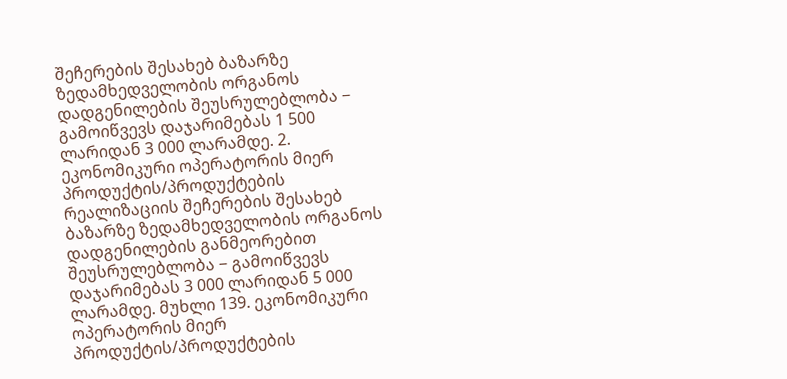შეჩერების შესახებ ბაზარზე ზედამხედველობის ორგანოს დადგენილების შეუსრულებლობა − გამოიწვევს დაჯარიმებას 1 500 ლარიდან 3 000 ლარამდე. 2. ეკონომიკური ოპერატორის მიერ პროდუქტის/პროდუქტების რეალიზაციის შეჩერების შესახებ ბაზარზე ზედამხედველობის ორგანოს დადგენილების განმეორებით შეუსრულებლობა − გამოიწვევს დაჯარიმებას 3 000 ლარიდან 5 000 ლარამდე. მუხლი 139. ეკონომიკური ოპერატორის მიერ პროდუქტის/პროდუქტების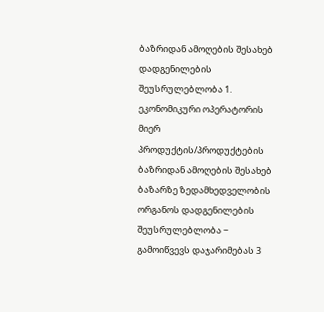ბაზრიდან ამოღების შესახებ დადგენილების შეუსრულებლობა 1. ეკონომიკური ოპერატორის მიერ პროდუქტის/პროდუქტების ბაზრიდან ამოღების შესახებ ბაზარზე ზედამხედველობის ორგანოს დადგენილების შეუსრულებლობა − გამოიწვევს დაჯარიმებას 3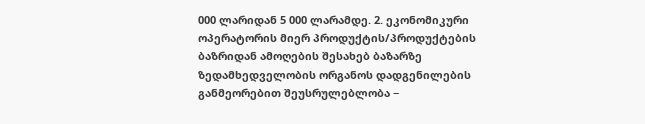000 ლარიდან 5 000 ლარამდე. 2. ეკონომიკური ოპერატორის მიერ პროდუქტის/პროდუქტების ბაზრიდან ამოღების შესახებ ბაზარზე ზედამხედველობის ორგანოს დადგენილების განმეორებით შეუსრულებლობა −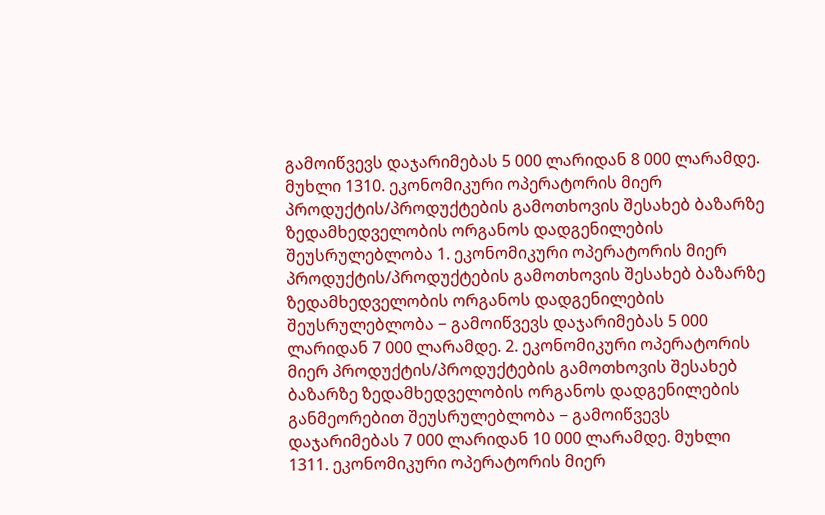გამოიწვევს დაჯარიმებას 5 000 ლარიდან 8 000 ლარამდე. მუხლი 1310. ეკონომიკური ოპერატორის მიერ პროდუქტის/პროდუქტების გამოთხოვის შესახებ ბაზარზე ზედამხედველობის ორგანოს დადგენილების შეუსრულებლობა 1. ეკონომიკური ოპერატორის მიერ პროდუქტის/პროდუქტების გამოთხოვის შესახებ ბაზარზე ზედამხედველობის ორგანოს დადგენილების შეუსრულებლობა − გამოიწვევს დაჯარიმებას 5 000 ლარიდან 7 000 ლარამდე. 2. ეკონომიკური ოპერატორის მიერ პროდუქტის/პროდუქტების გამოთხოვის შესახებ ბაზარზე ზედამხედველობის ორგანოს დადგენილების განმეორებით შეუსრულებლობა − გამოიწვევს დაჯარიმებას 7 000 ლარიდან 10 000 ლარამდე. მუხლი 1311. ეკონომიკური ოპერატორის მიერ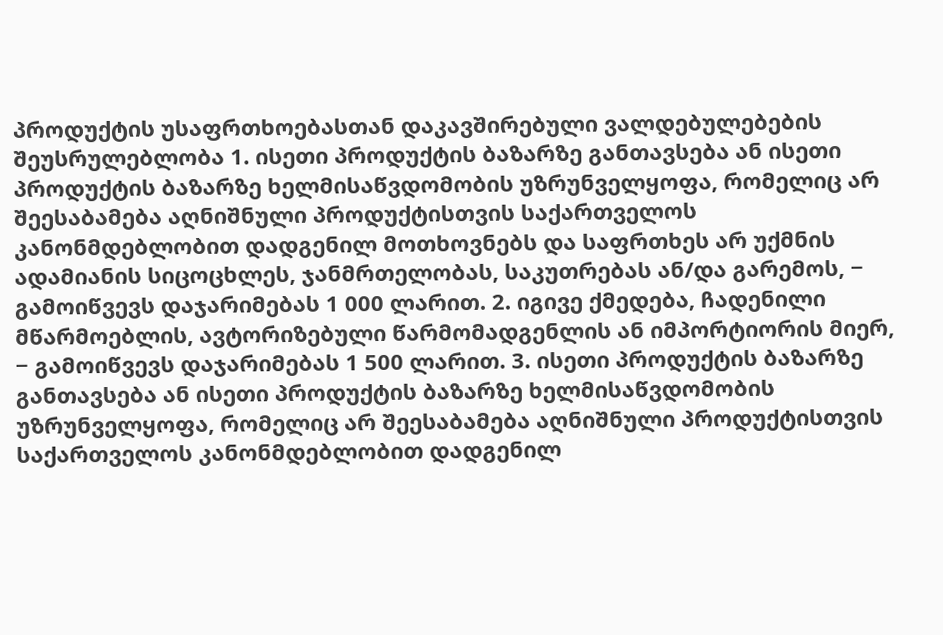პროდუქტის უსაფრთხოებასთან დაკავშირებული ვალდებულებების შეუსრულებლობა 1. ისეთი პროდუქტის ბაზარზე განთავსება ან ისეთი პროდუქტის ბაზარზე ხელმისაწვდომობის უზრუნველყოფა, რომელიც არ შეესაბამება აღნიშნული პროდუქტისთვის საქართველოს კანონმდებლობით დადგენილ მოთხოვნებს და საფრთხეს არ უქმნის ადამიანის სიცოცხლეს, ჯანმრთელობას, საკუთრებას ან/და გარემოს, − გამოიწვევს დაჯარიმებას 1 000 ლარით. 2. იგივე ქმედება, ჩადენილი მწარმოებლის, ავტორიზებული წარმომადგენლის ან იმპორტიორის მიერ, − გამოიწვევს დაჯარიმებას 1 500 ლარით. 3. ისეთი პროდუქტის ბაზარზე განთავსება ან ისეთი პროდუქტის ბაზარზე ხელმისაწვდომობის უზრუნველყოფა, რომელიც არ შეესაბამება აღნიშნული პროდუქტისთვის საქართველოს კანონმდებლობით დადგენილ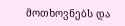მოთხოვნებს და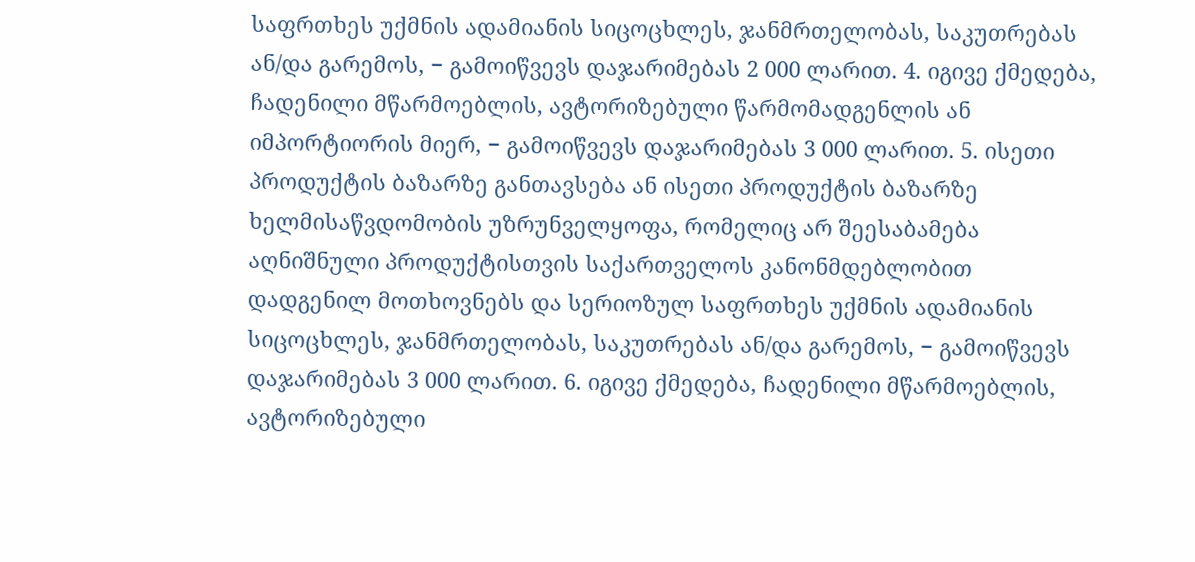საფრთხეს უქმნის ადამიანის სიცოცხლეს, ჯანმრთელობას, საკუთრებას ან/და გარემოს, − გამოიწვევს დაჯარიმებას 2 000 ლარით. 4. იგივე ქმედება, ჩადენილი მწარმოებლის, ავტორიზებული წარმომადგენლის ან იმპორტიორის მიერ, − გამოიწვევს დაჯარიმებას 3 000 ლარით. 5. ისეთი პროდუქტის ბაზარზე განთავსება ან ისეთი პროდუქტის ბაზარზე ხელმისაწვდომობის უზრუნველყოფა, რომელიც არ შეესაბამება აღნიშნული პროდუქტისთვის საქართველოს კანონმდებლობით დადგენილ მოთხოვნებს და სერიოზულ საფრთხეს უქმნის ადამიანის სიცოცხლეს, ჯანმრთელობას, საკუთრებას ან/და გარემოს, − გამოიწვევს დაჯარიმებას 3 000 ლარით. 6. იგივე ქმედება, ჩადენილი მწარმოებლის, ავტორიზებული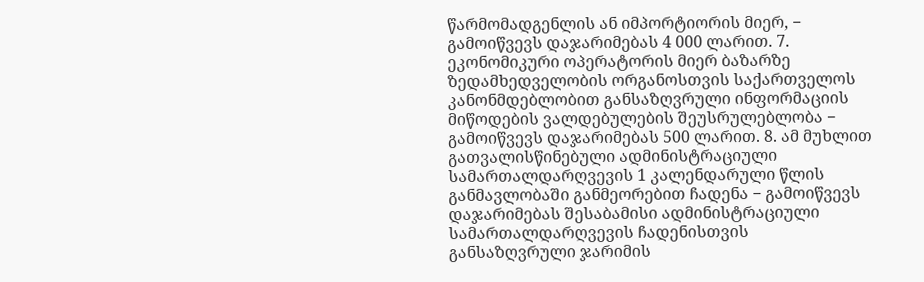წარმომადგენლის ან იმპორტიორის მიერ, − გამოიწვევს დაჯარიმებას 4 000 ლარით. 7. ეკონომიკური ოპერატორის მიერ ბაზარზე ზედამხედველობის ორგანოსთვის საქართველოს კანონმდებლობით განსაზღვრული ინფორმაციის მიწოდების ვალდებულების შეუსრულებლობა − გამოიწვევს დაჯარიმებას 500 ლარით. 8. ამ მუხლით გათვალისწინებული ადმინისტრაციული სამართალდარღვევის 1 კალენდარული წლის განმავლობაში განმეორებით ჩადენა − გამოიწვევს დაჯარიმებას შესაბამისი ადმინისტრაციული სამართალდარღვევის ჩადენისთვის განსაზღვრული ჯარიმის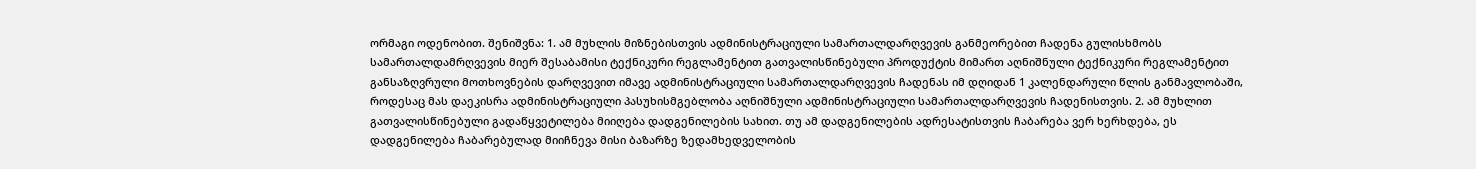ორმაგი ოდენობით. შენიშვნა: 1. ამ მუხლის მიზნებისთვის ადმინისტრაციული სამართალდარღვევის განმეორებით ჩადენა გულისხმობს სამართალდამრღვევის მიერ შესაბამისი ტექნიკური რეგლამენტით გათვალისწინებული პროდუქტის მიმართ აღნიშნული ტექნიკური რეგლამენტით განსაზღვრული მოთხოვნების დარღვევით იმავე ადმინისტრაციული სამართალდარღვევის ჩადენას იმ დღიდან 1 კალენდარული წლის განმავლობაში, როდესაც მას დაეკისრა ადმინისტრაციული პასუხისმგებლობა აღნიშნული ადმინისტრაციული სამართალდარღვევის ჩადენისთვის. 2. ამ მუხლით გათვალისწინებული გადაწყვეტილება მიიღება დადგენილების სახით. თუ ამ დადგენილების ადრესატისთვის ჩაბარება ვერ ხერხდება, ეს დადგენილება ჩაბარებულად მიიჩნევა მისი ბაზარზე ზედამხედველობის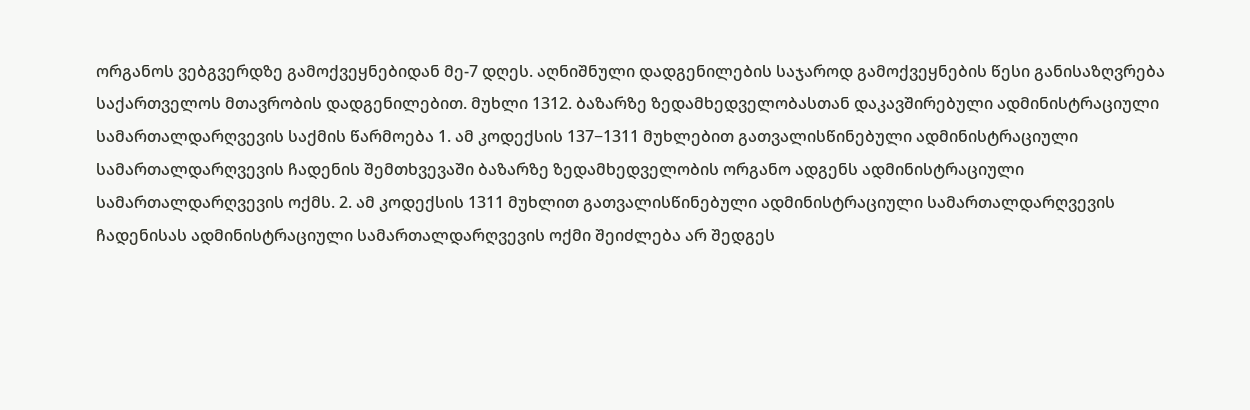ორგანოს ვებგვერდზე გამოქვეყნებიდან მე-7 დღეს. აღნიშნული დადგენილების საჯაროდ გამოქვეყნების წესი განისაზღვრება საქართველოს მთავრობის დადგენილებით. მუხლი 1312. ბაზარზე ზედამხედველობასთან დაკავშირებული ადმინისტრაციული სამართალდარღვევის საქმის წარმოება 1. ამ კოდექსის 137−1311 მუხლებით გათვალისწინებული ადმინისტრაციული სამართალდარღვევის ჩადენის შემთხვევაში ბაზარზე ზედამხედველობის ორგანო ადგენს ადმინისტრაციული სამართალდარღვევის ოქმს. 2. ამ კოდექსის 1311 მუხლით გათვალისწინებული ადმინისტრაციული სამართალდარღვევის ჩადენისას ადმინისტრაციული სამართალდარღვევის ოქმი შეიძლება არ შედგეს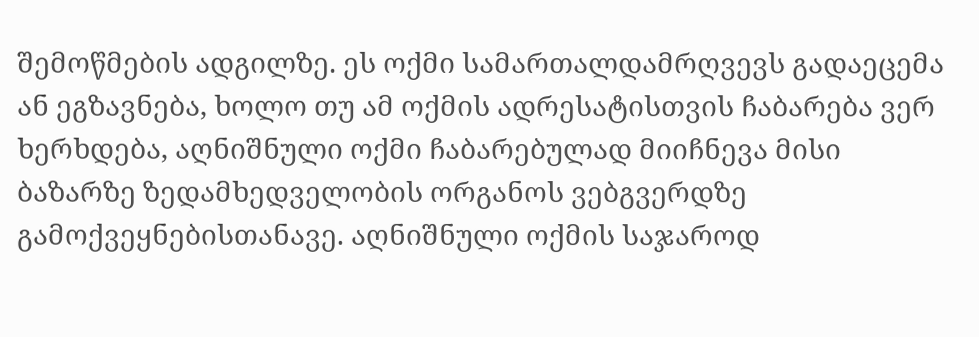შემოწმების ადგილზე. ეს ოქმი სამართალდამრღვევს გადაეცემა ან ეგზავნება, ხოლო თუ ამ ოქმის ადრესატისთვის ჩაბარება ვერ ხერხდება, აღნიშნული ოქმი ჩაბარებულად მიიჩნევა მისი ბაზარზე ზედამხედველობის ორგანოს ვებგვერდზე გამოქვეყნებისთანავე. აღნიშნული ოქმის საჯაროდ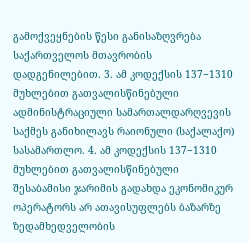გამოქვეყნების წესი განისაზღვრება საქართველოს მთავრობის დადგენილებით. 3. ამ კოდექსის 137−1310 მუხლებით გათვალისწინებული ადმინისტრაციული სამართალდარღვევის საქმეს განიხილავს რაიონული (საქალაქო) სასამართლო. 4. ამ კოდექსის 137−1310 მუხლებით გათვალისწინებული შესაბამისი ჯარიმის გადახდა ეკონომიკურ ოპერატორს არ ათავისუფლებს ბაზარზე ზედამხედველობის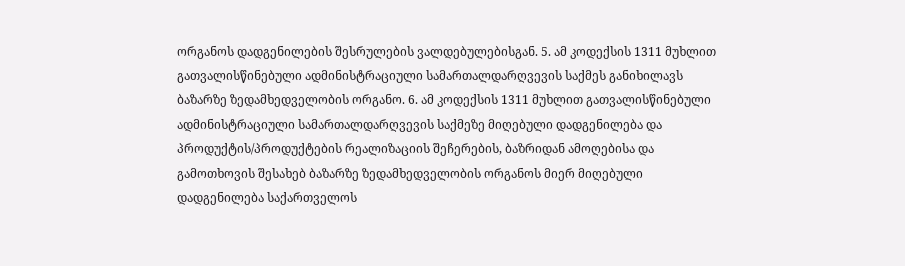ორგანოს დადგენილების შესრულების ვალდებულებისგან. 5. ამ კოდექსის 1311 მუხლით გათვალისწინებული ადმინისტრაციული სამართალდარღვევის საქმეს განიხილავს ბაზარზე ზედამხედველობის ორგანო. 6. ამ კოდექსის 1311 მუხლით გათვალისწინებული ადმინისტრაციული სამართალდარღვევის საქმეზე მიღებული დადგენილება და პროდუქტის/პროდუქტების რეალიზაციის შეჩერების, ბაზრიდან ამოღებისა და გამოთხოვის შესახებ ბაზარზე ზედამხედველობის ორგანოს მიერ მიღებული დადგენილება საქართველოს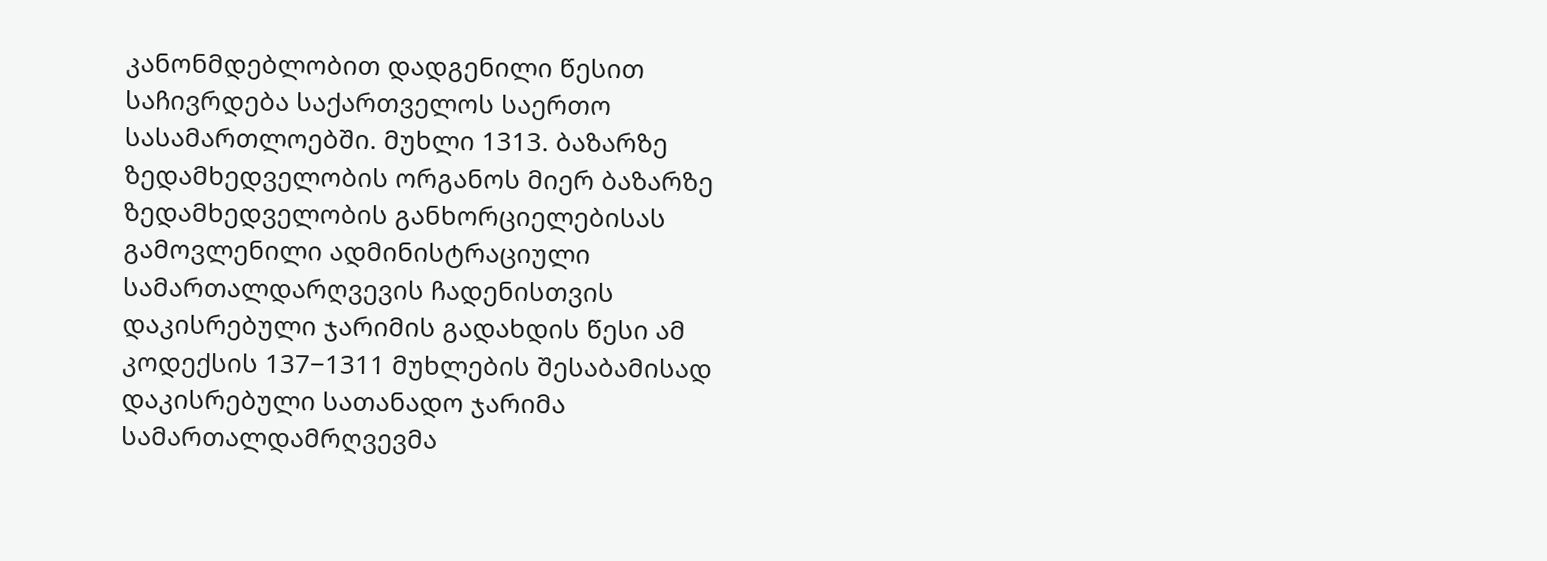კანონმდებლობით დადგენილი წესით საჩივრდება საქართველოს საერთო სასამართლოებში. მუხლი 1313. ბაზარზე ზედამხედველობის ორგანოს მიერ ბაზარზე ზედამხედველობის განხორციელებისას გამოვლენილი ადმინისტრაციული სამართალდარღვევის ჩადენისთვის დაკისრებული ჯარიმის გადახდის წესი ამ კოდექსის 137−1311 მუხლების შესაბამისად დაკისრებული სათანადო ჯარიმა სამართალდამრღვევმა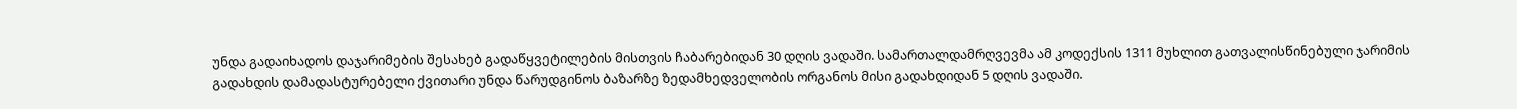უნდა გადაიხადოს დაჯარიმების შესახებ გადაწყვეტილების მისთვის ჩაბარებიდან 30 დღის ვადაში. სამართალდამრღვევმა ამ კოდექსის 1311 მუხლით გათვალისწინებული ჯარიმის გადახდის დამადასტურებელი ქვითარი უნდა წარუდგინოს ბაზარზე ზედამხედველობის ორგანოს მისი გადახდიდან 5 დღის ვადაში.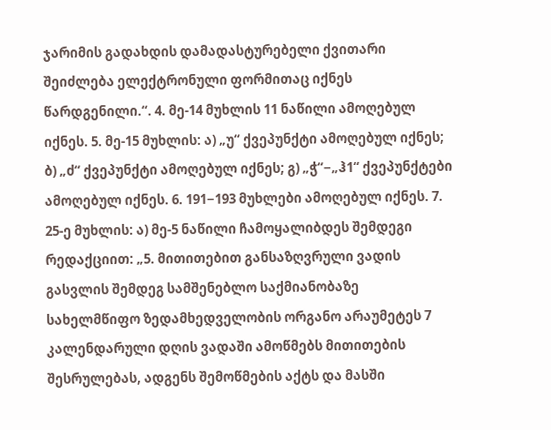ჯარიმის გადახდის დამადასტურებელი ქვითარი შეიძლება ელექტრონული ფორმითაც იქნეს წარდგენილი.“. 4. მე-14 მუხლის 11 ნაწილი ამოღებულ იქნეს. 5. მე-15 მუხლის: ა) „უ“ ქვეპუნქტი ამოღებულ იქნეს; ბ) „ძ“ ქვეპუნქტი ამოღებულ იქნეს; გ) „ჭ“−„ჰ1“ ქვეპუნქტები ამოღებულ იქნეს. 6. 191−193 მუხლები ამოღებულ იქნეს. 7. 25-ე მუხლის: ა) მე-5 ნაწილი ჩამოყალიბდეს შემდეგი რედაქციით: „5. მითითებით განსაზღვრული ვადის გასვლის შემდეგ სამშენებლო საქმიანობაზე სახელმწიფო ზედამხედველობის ორგანო არაუმეტეს 7 კალენდარული დღის ვადაში ამოწმებს მითითების შესრულებას, ადგენს შემოწმების აქტს და მასში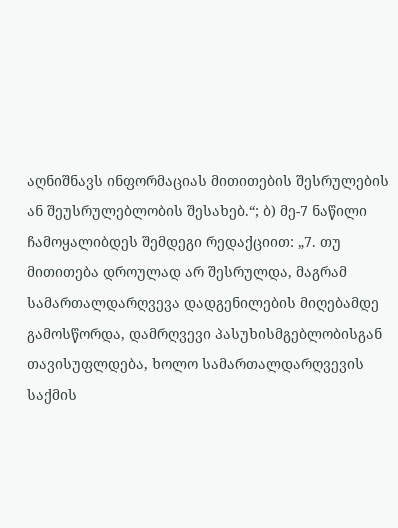აღნიშნავს ინფორმაციას მითითების შესრულების ან შეუსრულებლობის შესახებ.“; ბ) მე-7 ნაწილი ჩამოყალიბდეს შემდეგი რედაქციით: „7. თუ მითითება დროულად არ შესრულდა, მაგრამ სამართალდარღვევა დადგენილების მიღებამდე გამოსწორდა, დამრღვევი პასუხისმგებლობისგან თავისუფლდება, ხოლო სამართალდარღვევის საქმის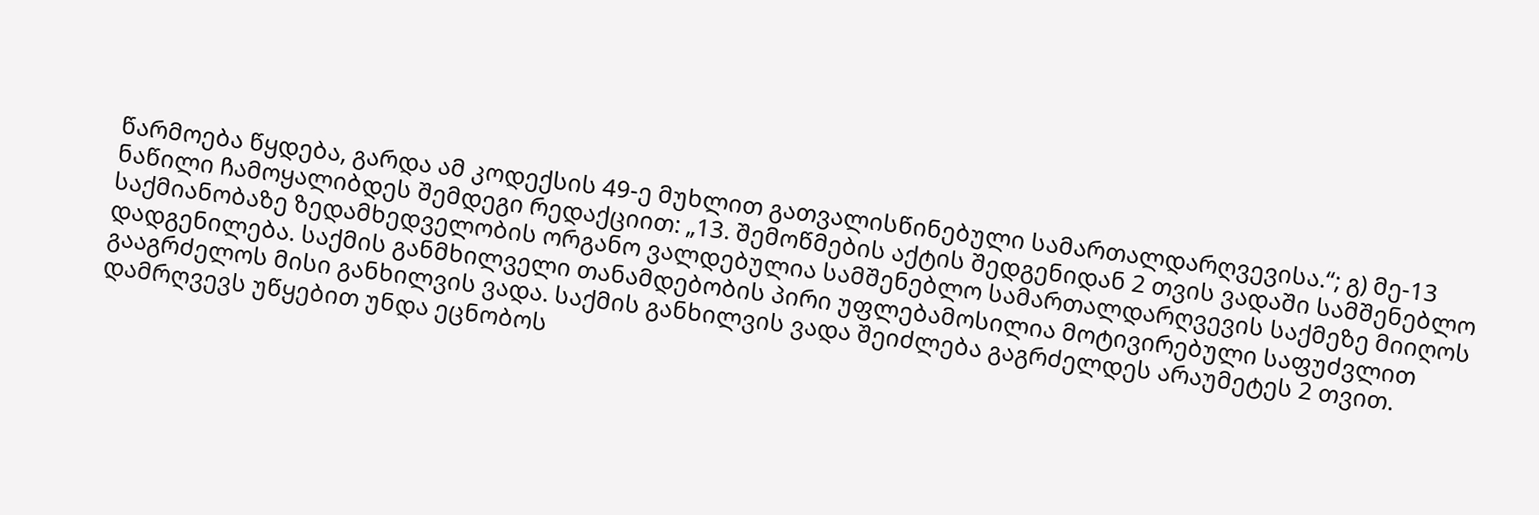წარმოება წყდება, გარდა ამ კოდექსის 49-ე მუხლით გათვალისწინებული სამართალდარღვევისა.“; გ) მე-13 ნაწილი ჩამოყალიბდეს შემდეგი რედაქციით: „13. შემოწმების აქტის შედგენიდან 2 თვის ვადაში სამშენებლო საქმიანობაზე ზედამხედველობის ორგანო ვალდებულია სამშენებლო სამართალდარღვევის საქმეზე მიიღოს დადგენილება. საქმის განმხილველი თანამდებობის პირი უფლებამოსილია მოტივირებული საფუძვლით გააგრძელოს მისი განხილვის ვადა. საქმის განხილვის ვადა შეიძლება გაგრძელდეს არაუმეტეს 2 თვით. დამრღვევს უწყებით უნდა ეცნობოს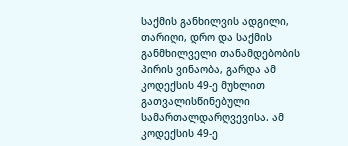საქმის განხილვის ადგილი, თარიღი, დრო და საქმის განმხილველი თანამდებობის პირის ვინაობა, გარდა ამ კოდექსის 49-ე მუხლით გათვალისწინებული სამართალდარღვევისა. ამ კოდექსის 49-ე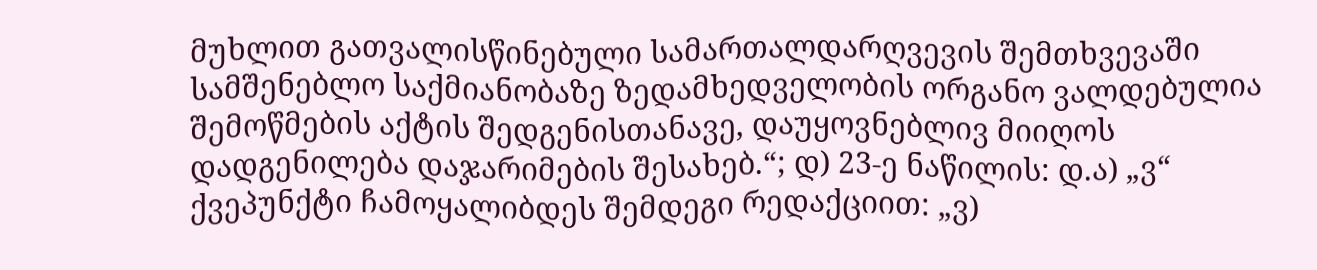მუხლით გათვალისწინებული სამართალდარღვევის შემთხვევაში სამშენებლო საქმიანობაზე ზედამხედველობის ორგანო ვალდებულია შემოწმების აქტის შედგენისთანავე, დაუყოვნებლივ მიიღოს დადგენილება დაჯარიმების შესახებ.“; დ) 23-ე ნაწილის: დ.ა) „ვ“ ქვეპუნქტი ჩამოყალიბდეს შემდეგი რედაქციით: „ვ)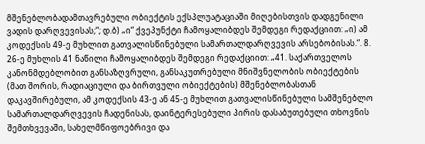მშენებლობადამთავრებული ობიექტის ექსპლუატაციაში მიღებისთვის დადგენილი ვადის დარღვევისას;“; დ.ბ) „ი“ ქვეპუნქტი ჩამოყალიბდეს შემდეგი რედაქციით: „ი) ამ კოდექსის 49-ე მუხლით გათვალისწინებული სამართალდარღვევის არსებობისას.“. 8. 26-ე მუხლის 41 ნაწილი ჩამოყალიბდეს შემდეგი რედაქციით: „41. საქართველოს კანონმდებლობით განსაზღვრული, განსაკუთრებული მნიშვნელობის ობიექტების (მათ შორის, რადიაციული და ბირთვული ობიექტების) მშენებლობასთან დაკავშირებული, ამ კოდექსის 43-ე ან 45-ე მუხლით გათვალისწინებული სამშენებლო სამართალდარღვევის ჩადენისას, დაინტერესებული პირის დასაბუთებული თხოვნის შემთხვევაში, სახელმწიფოებრივი და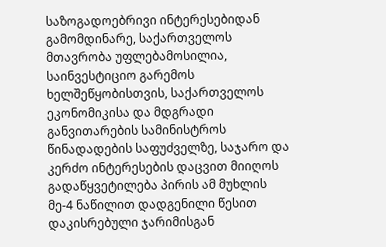საზოგადოებრივი ინტერესებიდან გამომდინარე, საქართველოს მთავრობა უფლებამოსილია, საინვესტიციო გარემოს ხელშეწყობისთვის, საქართველოს ეკონომიკისა და მდგრადი განვითარების სამინისტროს წინადადების საფუძველზე, საჯარო და კერძო ინტერესების დაცვით მიიღოს გადაწყვეტილება პირის ამ მუხლის მე-4 ნაწილით დადგენილი წესით დაკისრებული ჯარიმისგან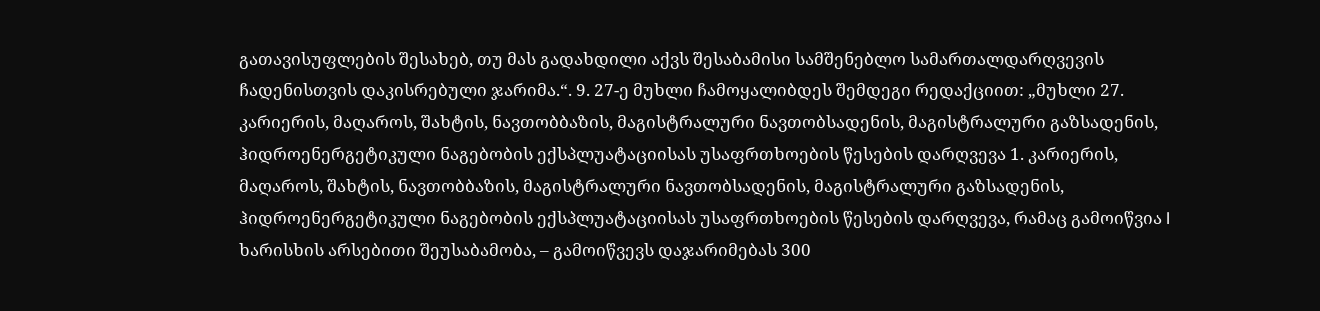გათავისუფლების შესახებ, თუ მას გადახდილი აქვს შესაბამისი სამშენებლო სამართალდარღვევის ჩადენისთვის დაკისრებული ჯარიმა.“. 9. 27-ე მუხლი ჩამოყალიბდეს შემდეგი რედაქციით: „მუხლი 27. კარიერის, მაღაროს, შახტის, ნავთობბაზის, მაგისტრალური ნავთობსადენის, მაგისტრალური გაზსადენის, ჰიდროენერგეტიკული ნაგებობის ექსპლუატაციისას უსაფრთხოების წესების დარღვევა 1. კარიერის, მაღაროს, შახტის, ნავთობბაზის, მაგისტრალური ნავთობსადენის, მაგისტრალური გაზსადენის, ჰიდროენერგეტიკული ნაგებობის ექსპლუატაციისას უსაფრთხოების წესების დარღვევა, რამაც გამოიწვია I ხარისხის არსებითი შეუსაბამობა, – გამოიწვევს დაჯარიმებას 300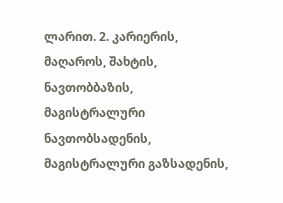ლარით. 2. კარიერის, მაღაროს, შახტის, ნავთობბაზის, მაგისტრალური ნავთობსადენის, მაგისტრალური გაზსადენის,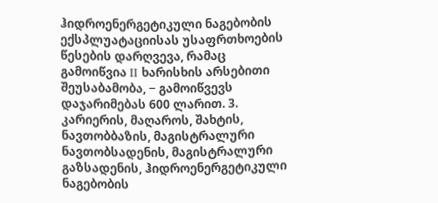ჰიდროენერგეტიკული ნაგებობის ექსპლუატაციისას უსაფრთხოების წესების დარღვევა, რამაც გამოიწვია II ხარისხის არსებითი შეუსაბამობა, − გამოიწვევს დაჯარიმებას 600 ლარით. 3. კარიერის, მაღაროს, შახტის, ნავთობბაზის, მაგისტრალური ნავთობსადენის, მაგისტრალური გაზსადენის, ჰიდროენერგეტიკული ნაგებობის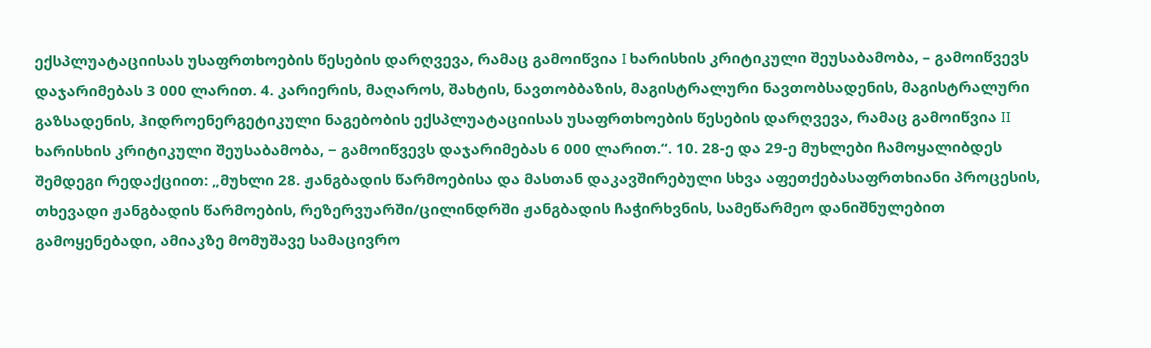ექსპლუატაციისას უსაფრთხოების წესების დარღვევა, რამაც გამოიწვია I ხარისხის კრიტიკული შეუსაბამობა, – გამოიწვევს დაჯარიმებას 3 000 ლარით. 4. კარიერის, მაღაროს, შახტის, ნავთობბაზის, მაგისტრალური ნავთობსადენის, მაგისტრალური გაზსადენის, ჰიდროენერგეტიკული ნაგებობის ექსპლუატაციისას უსაფრთხოების წესების დარღვევა, რამაც გამოიწვია II ხარისხის კრიტიკული შეუსაბამობა, − გამოიწვევს დაჯარიმებას 6 000 ლარით.“. 10. 28-ე და 29-ე მუხლები ჩამოყალიბდეს შემდეგი რედაქციით: „მუხლი 28. ჟანგბადის წარმოებისა და მასთან დაკავშირებული სხვა აფეთქებასაფრთხიანი პროცესის, თხევადი ჟანგბადის წარმოების, რეზერვუარში/ცილინდრში ჟანგბადის ჩაჭირხვნის, სამეწარმეო დანიშნულებით გამოყენებადი, ამიაკზე მომუშავე სამაცივრო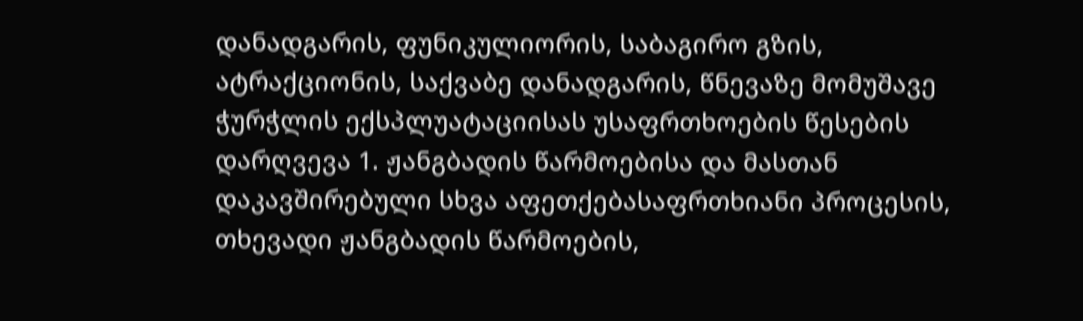დანადგარის, ფუნიკულიორის, საბაგირო გზის, ატრაქციონის, საქვაბე დანადგარის, წნევაზე მომუშავე ჭურჭლის ექსპლუატაციისას უსაფრთხოების წესების დარღვევა 1. ჟანგბადის წარმოებისა და მასთან დაკავშირებული სხვა აფეთქებასაფრთხიანი პროცესის, თხევადი ჟანგბადის წარმოების,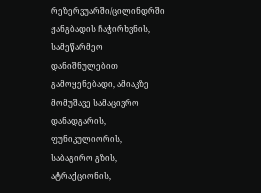რეზერვუარში/ცილინდრში ჟანგბადის ჩაჭირხვნის, სამეწარმეო დანიშნულებით გამოყენებადი, ამიაკზე მომუშავე სამაცივრო დანადგარის, ფუნიკულიორის, საბაგირო გზის, ატრაქციონის,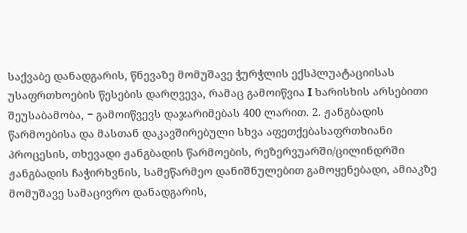საქვაბე დანადგარის, წნევაზე მომუშავე ჭურჭლის ექსპლუატაციისას უსაფრთხოების წესების დარღვევა, რამაც გამოიწვია I ხარისხის არსებითი შეუსაბამობა, − გამოიწვევს დაჯარიმებას 400 ლარით. 2. ჟანგბადის წარმოებისა და მასთან დაკავშირებული სხვა აფეთქებასაფრთხიანი პროცესის, თხევადი ჟანგბადის წარმოების, რეზერვუარში/ცილინდრში ჟანგბადის ჩაჭირხვნის, სამეწარმეო დანიშნულებით გამოყენებადი, ამიაკზე მომუშავე სამაცივრო დანადგარის,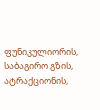ფუნიკულიორის, საბაგირო გზის, ატრაქციონის,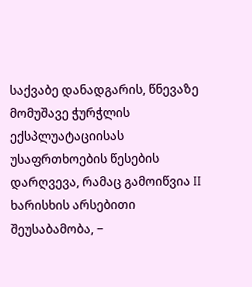საქვაბე დანადგარის, წნევაზე მომუშავე ჭურჭლის ექსპლუატაციისას უსაფრთხოების წესების დარღვევა, რამაც გამოიწვია II ხარისხის არსებითი შეუსაბამობა, −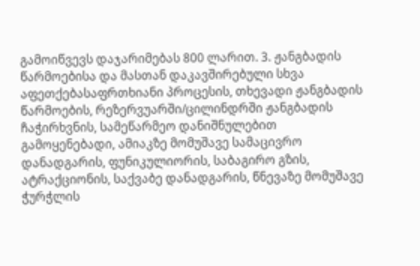გამოიწვევს დაჯარიმებას 800 ლარით. 3. ჟანგბადის წარმოებისა და მასთან დაკავშირებული სხვა აფეთქებასაფრთხიანი პროცესის, თხევადი ჟანგბადის წარმოების, რეზერვუარში/ცილინდრში ჟანგბადის ჩაჭირხვნის, სამეწარმეო დანიშნულებით გამოყენებადი, ამიაკზე მომუშავე სამაცივრო დანადგარის, ფუნიკულიორის, საბაგირო გზის, ატრაქციონის, საქვაბე დანადგარის, წნევაზე მომუშავე ჭურჭლის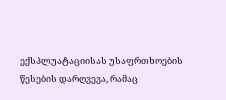ექსპლუატაციისას უსაფრთხოების წესების დარღვევა, რამაც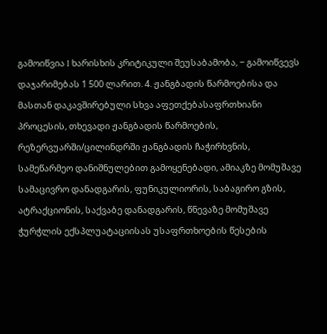გამოიწვია I ხარისხის კრიტიკული შეუსაბამობა, − გამოიწვევს დაჯარიმებას 1 500 ლარით. 4. ჟანგბადის წარმოებისა და მასთან დაკავშირებული სხვა აფეთქებასაფრთხიანი პროცესის, თხევადი ჟანგბადის წარმოების, რეზერვუარში/ცილინდრში ჟანგბადის ჩაჭირხვნის, სამეწარმეო დანიშნულებით გამოყენებადი, ამიაკზე მომუშავე სამაცივრო დანადგარის, ფუნიკულიორის, საბაგირო გზის, ატრაქციონის, საქვაბე დანადგარის, წნევაზე მომუშავე ჭურჭლის ექსპლუატაციისას უსაფრთხოების წესების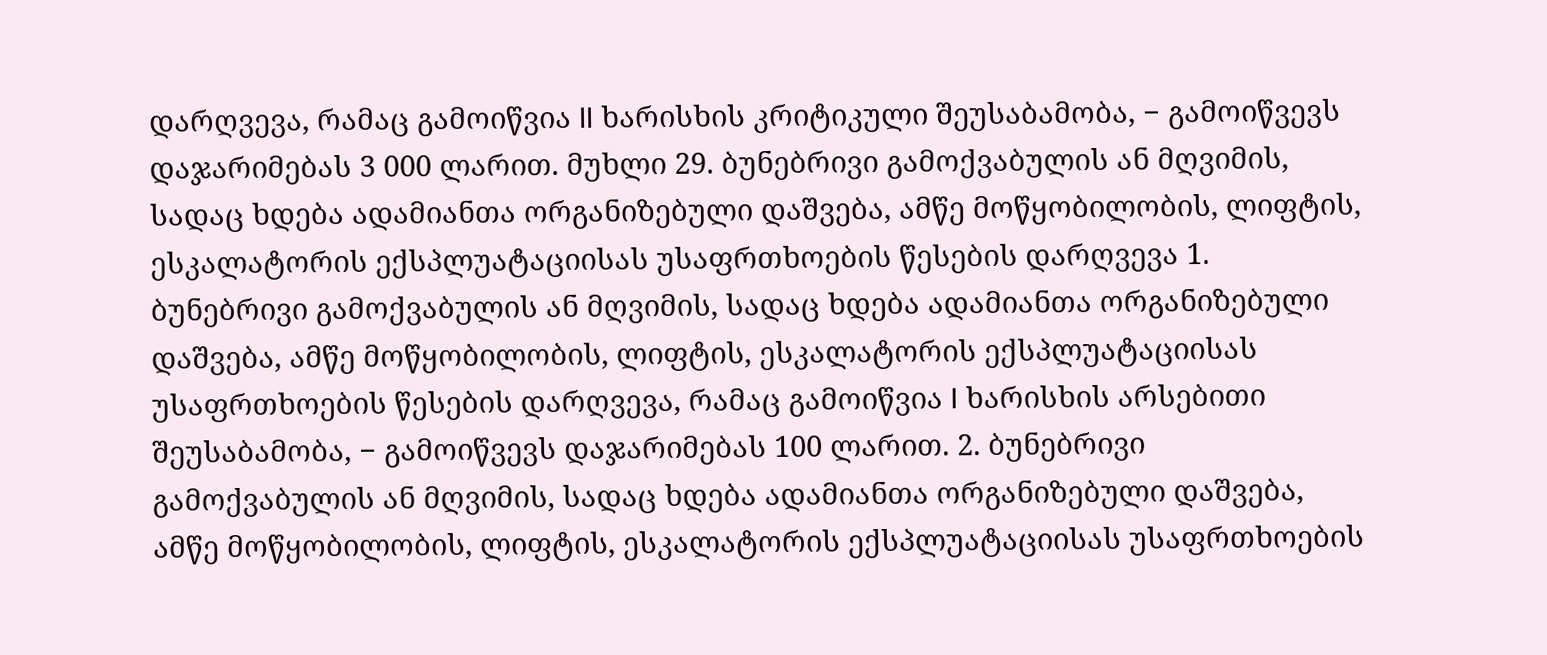დარღვევა, რამაც გამოიწვია II ხარისხის კრიტიკული შეუსაბამობა, − გამოიწვევს დაჯარიმებას 3 000 ლარით. მუხლი 29. ბუნებრივი გამოქვაბულის ან მღვიმის, სადაც ხდება ადამიანთა ორგანიზებული დაშვება, ამწე მოწყობილობის, ლიფტის, ესკალატორის ექსპლუატაციისას უსაფრთხოების წესების დარღვევა 1. ბუნებრივი გამოქვაბულის ან მღვიმის, სადაც ხდება ადამიანთა ორგანიზებული დაშვება, ამწე მოწყობილობის, ლიფტის, ესკალატორის ექსპლუატაციისას უსაფრთხოების წესების დარღვევა, რამაც გამოიწვია I ხარისხის არსებითი შეუსაბამობა, − გამოიწვევს დაჯარიმებას 100 ლარით. 2. ბუნებრივი გამოქვაბულის ან მღვიმის, სადაც ხდება ადამიანთა ორგანიზებული დაშვება, ამწე მოწყობილობის, ლიფტის, ესკალატორის ექსპლუატაციისას უსაფრთხოების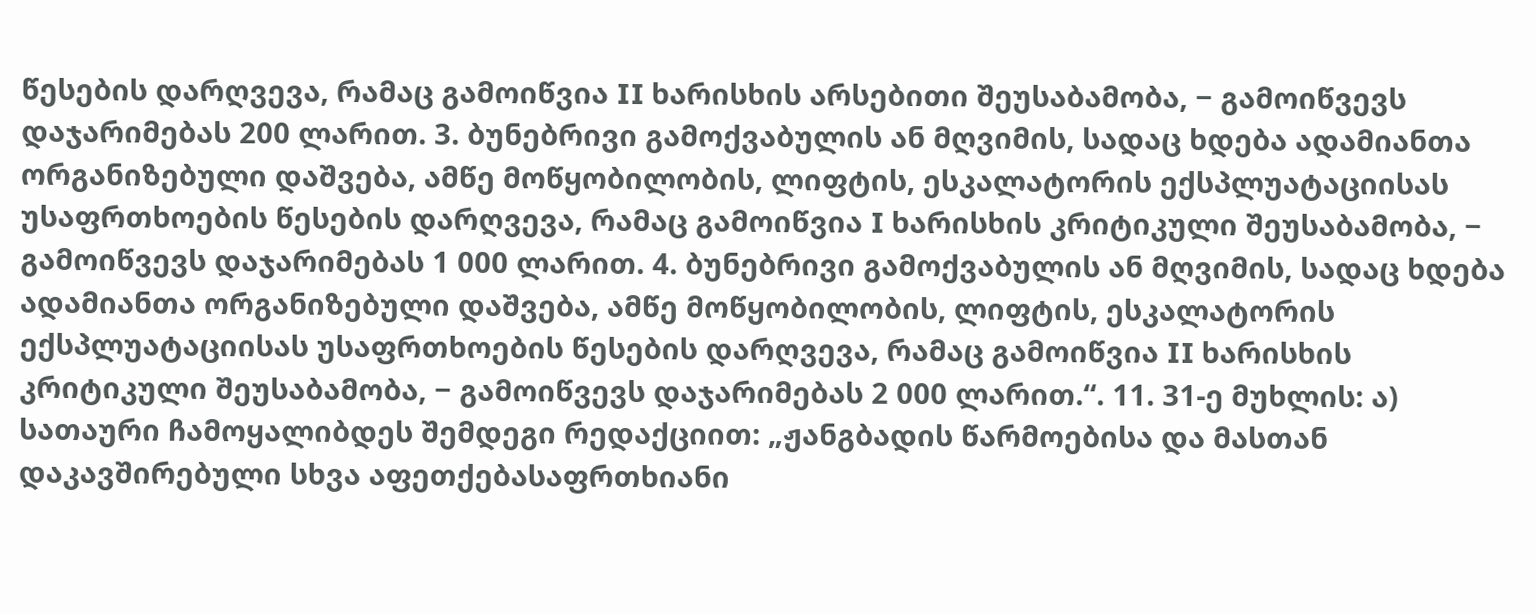წესების დარღვევა, რამაც გამოიწვია II ხარისხის არსებითი შეუსაბამობა, − გამოიწვევს დაჯარიმებას 200 ლარით. 3. ბუნებრივი გამოქვაბულის ან მღვიმის, სადაც ხდება ადამიანთა ორგანიზებული დაშვება, ამწე მოწყობილობის, ლიფტის, ესკალატორის ექსპლუატაციისას უსაფრთხოების წესების დარღვევა, რამაც გამოიწვია I ხარისხის კრიტიკული შეუსაბამობა, − გამოიწვევს დაჯარიმებას 1 000 ლარით. 4. ბუნებრივი გამოქვაბულის ან მღვიმის, სადაც ხდება ადამიანთა ორგანიზებული დაშვება, ამწე მოწყობილობის, ლიფტის, ესკალატორის ექსპლუატაციისას უსაფრთხოების წესების დარღვევა, რამაც გამოიწვია II ხარისხის კრიტიკული შეუსაბამობა, − გამოიწვევს დაჯარიმებას 2 000 ლარით.“. 11. 31-ე მუხლის: ა) სათაური ჩამოყალიბდეს შემდეგი რედაქციით: „ჟანგბადის წარმოებისა და მასთან დაკავშირებული სხვა აფეთქებასაფრთხიანი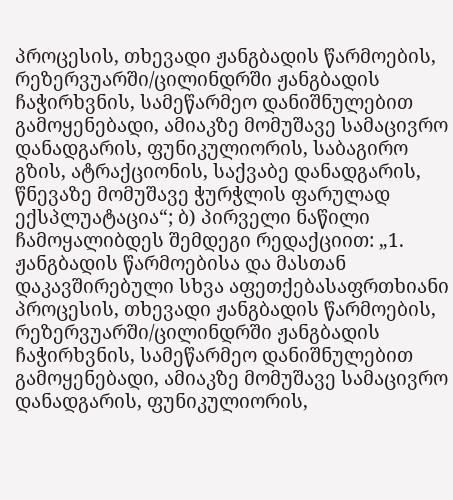პროცესის, თხევადი ჟანგბადის წარმოების, რეზერვუარში/ცილინდრში ჟანგბადის ჩაჭირხვნის, სამეწარმეო დანიშნულებით გამოყენებადი, ამიაკზე მომუშავე სამაცივრო დანადგარის, ფუნიკულიორის, საბაგირო გზის, ატრაქციონის, საქვაბე დანადგარის, წნევაზე მომუშავე ჭურჭლის ფარულად ექსპლუატაცია“; ბ) პირველი ნაწილი ჩამოყალიბდეს შემდეგი რედაქციით: „1. ჟანგბადის წარმოებისა და მასთან დაკავშირებული სხვა აფეთქებასაფრთხიანი პროცესის, თხევადი ჟანგბადის წარმოების, რეზერვუარში/ცილინდრში ჟანგბადის ჩაჭირხვნის, სამეწარმეო დანიშნულებით გამოყენებადი, ამიაკზე მომუშავე სამაცივრო დანადგარის, ფუნიკულიორის,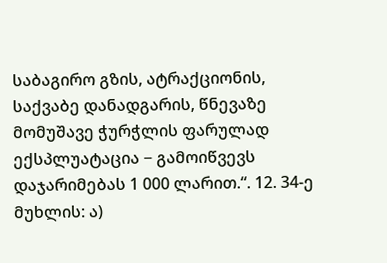საბაგირო გზის, ატრაქციონის, საქვაბე დანადგარის, წნევაზე მომუშავე ჭურჭლის ფარულად ექსპლუატაცია − გამოიწვევს დაჯარიმებას 1 000 ლარით.“. 12. 34-ე მუხლის: ა)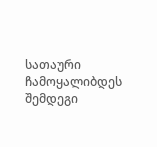სათაური ჩამოყალიბდეს შემდეგი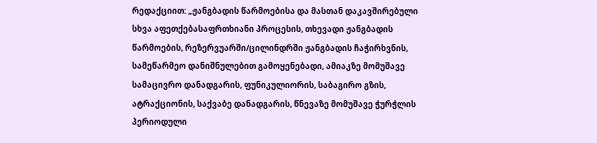რედაქციით: „ჟანგბადის წარმოებისა და მასთან დაკავშირებული სხვა აფეთქებასაფრთხიანი პროცესის, თხევადი ჟანგბადის წარმოების, რეზერვუარში/ცილინდრში ჟანგბადის ჩაჭირხვნის, სამეწარმეო დანიშნულებით გამოყენებადი, ამიაკზე მომუშავე სამაცივრო დანადგარის, ფუნიკულიორის, საბაგირო გზის, ატრაქციონის, საქვაბე დანადგარის, წნევაზე მომუშავე ჭურჭლის პერიოდული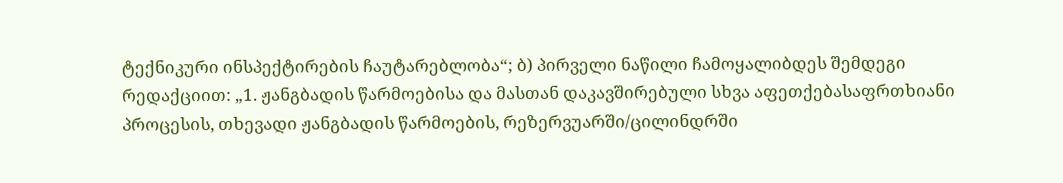ტექნიკური ინსპექტირების ჩაუტარებლობა“; ბ) პირველი ნაწილი ჩამოყალიბდეს შემდეგი რედაქციით: „1. ჟანგბადის წარმოებისა და მასთან დაკავშირებული სხვა აფეთქებასაფრთხიანი პროცესის, თხევადი ჟანგბადის წარმოების, რეზერვუარში/ცილინდრში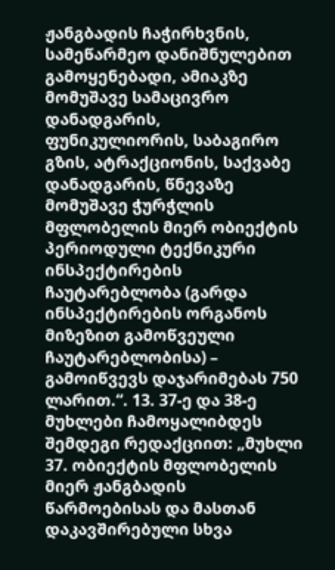ჟანგბადის ჩაჭირხვნის, სამეწარმეო დანიშნულებით გამოყენებადი, ამიაკზე მომუშავე სამაცივრო დანადგარის, ფუნიკულიორის, საბაგირო გზის, ატრაქციონის, საქვაბე დანადგარის, წნევაზე მომუშავე ჭურჭლის მფლობელის მიერ ობიექტის პერიოდული ტექნიკური ინსპექტირების ჩაუტარებლობა (გარდა ინსპექტირების ორგანოს მიზეზით გამოწვეული ჩაუტარებლობისა) – გამოიწვევს დაჯარიმებას 750 ლარით.“. 13. 37-ე და 38-ე მუხლები ჩამოყალიბდეს შემდეგი რედაქციით: „მუხლი 37. ობიექტის მფლობელის მიერ ჟანგბადის წარმოებისას და მასთან დაკავშირებული სხვა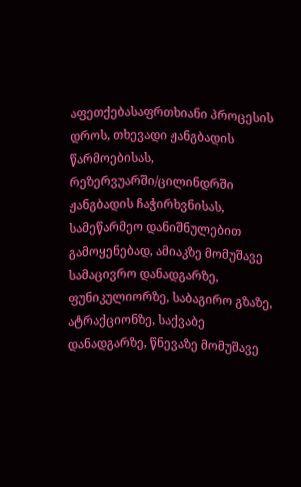აფეთქებასაფრთხიანი პროცესის დროს, თხევადი ჟანგბადის წარმოებისას, რეზერვუარში/ცილინდრში ჟანგბადის ჩაჭირხვნისას, სამეწარმეო დანიშნულებით გამოყენებად, ამიაკზე მომუშავე სამაცივრო დანადგარზე, ფუნიკულიორზე, საბაგირო გზაზე, ატრაქციონზე, საქვაბე დანადგარზე, წნევაზე მომუშავე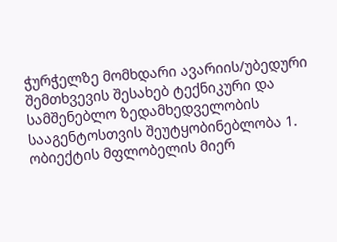ჭურჭელზე მომხდარი ავარიის/უბედური შემთხვევის შესახებ ტექნიკური და სამშენებლო ზედამხედველობის სააგენტოსთვის შეუტყობინებლობა 1. ობიექტის მფლობელის მიერ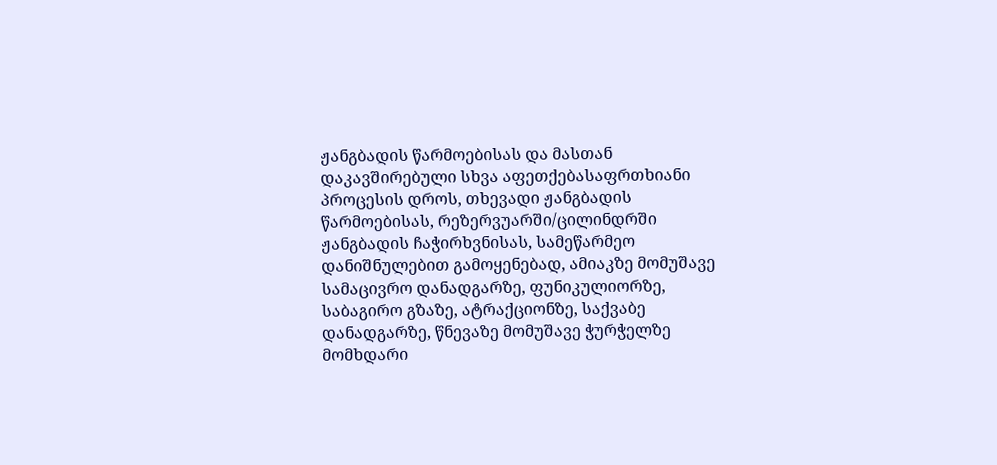ჟანგბადის წარმოებისას და მასთან დაკავშირებული სხვა აფეთქებასაფრთხიანი პროცესის დროს, თხევადი ჟანგბადის წარმოებისას, რეზერვუარში/ცილინდრში ჟანგბადის ჩაჭირხვნისას, სამეწარმეო დანიშნულებით გამოყენებად, ამიაკზე მომუშავე სამაცივრო დანადგარზე, ფუნიკულიორზე, საბაგირო გზაზე, ატრაქციონზე, საქვაბე დანადგარზე, წნევაზე მომუშავე ჭურჭელზე მომხდარი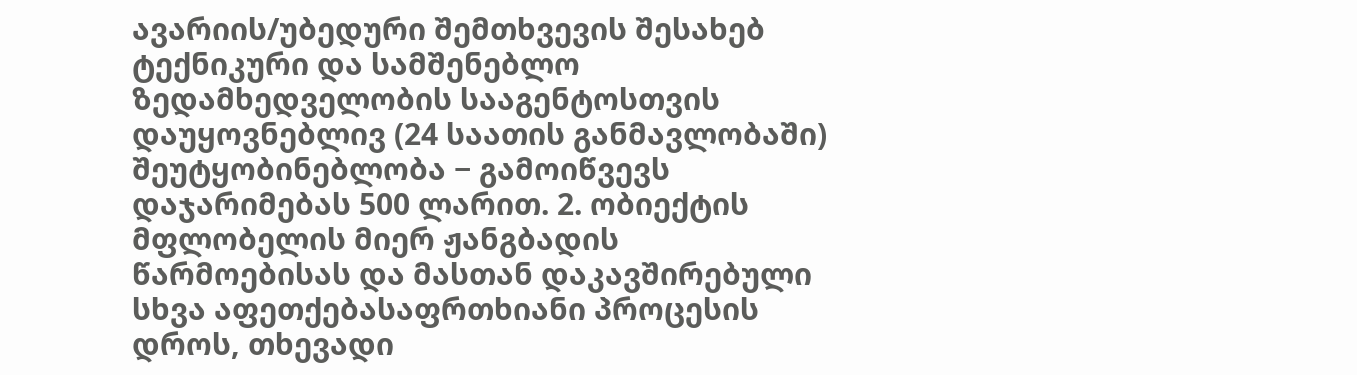ავარიის/უბედური შემთხვევის შესახებ ტექნიკური და სამშენებლო ზედამხედველობის სააგენტოსთვის დაუყოვნებლივ (24 საათის განმავლობაში) შეუტყობინებლობა − გამოიწვევს დაჯარიმებას 500 ლარით. 2. ობიექტის მფლობელის მიერ ჟანგბადის წარმოებისას და მასთან დაკავშირებული სხვა აფეთქებასაფრთხიანი პროცესის დროს, თხევადი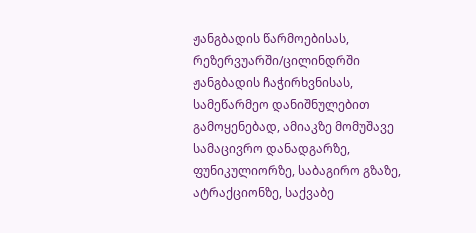ჟანგბადის წარმოებისას, რეზერვუარში/ცილინდრში ჟანგბადის ჩაჭირხვნისას, სამეწარმეო დანიშნულებით გამოყენებად, ამიაკზე მომუშავე სამაცივრო დანადგარზე, ფუნიკულიორზე, საბაგირო გზაზე, ატრაქციონზე, საქვაბე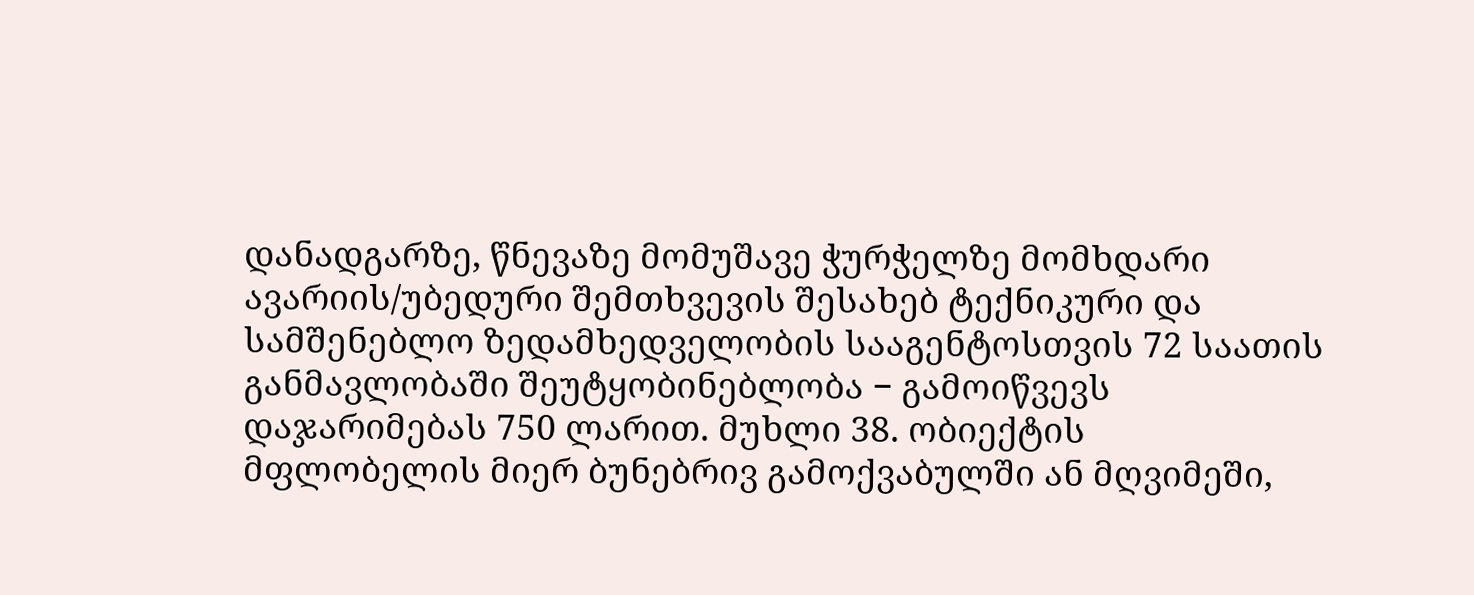დანადგარზე, წნევაზე მომუშავე ჭურჭელზე მომხდარი ავარიის/უბედური შემთხვევის შესახებ ტექნიკური და სამშენებლო ზედამხედველობის სააგენტოსთვის 72 საათის განმავლობაში შეუტყობინებლობა − გამოიწვევს დაჯარიმებას 750 ლარით. მუხლი 38. ობიექტის მფლობელის მიერ ბუნებრივ გამოქვაბულში ან მღვიმეში,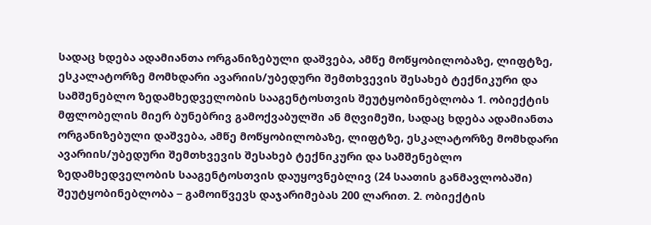სადაც ხდება ადამიანთა ორგანიზებული დაშვება, ამწე მოწყობილობაზე, ლიფტზე, ესკალატორზე მომხდარი ავარიის/უბედური შემთხვევის შესახებ ტექნიკური და სამშენებლო ზედამხედველობის სააგენტოსთვის შეუტყობინებლობა 1. ობიექტის მფლობელის მიერ ბუნებრივ გამოქვაბულში ან მღვიმეში, სადაც ხდება ადამიანთა ორგანიზებული დაშვება, ამწე მოწყობილობაზე, ლიფტზე, ესკალატორზე მომხდარი ავარიის/უბედური შემთხვევის შესახებ ტექნიკური და სამშენებლო ზედამხედველობის სააგენტოსთვის დაუყოვნებლივ (24 საათის განმავლობაში) შეუტყობინებლობა − გამოიწვევს დაჯარიმებას 200 ლარით. 2. ობიექტის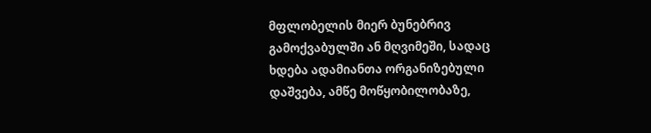მფლობელის მიერ ბუნებრივ გამოქვაბულში ან მღვიმეში, სადაც ხდება ადამიანთა ორგანიზებული დაშვება, ამწე მოწყობილობაზე,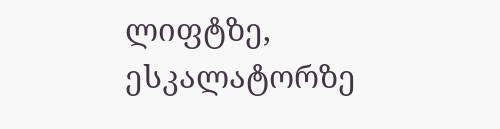ლიფტზე, ესკალატორზე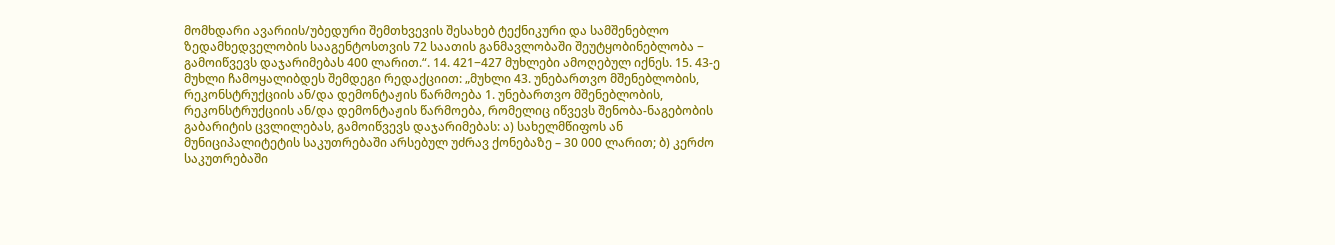მომხდარი ავარიის/უბედური შემთხვევის შესახებ ტექნიკური და სამშენებლო ზედამხედველობის სააგენტოსთვის 72 საათის განმავლობაში შეუტყობინებლობა − გამოიწვევს დაჯარიმებას 400 ლარით.“. 14. 421−427 მუხლები ამოღებულ იქნეს. 15. 43-ე მუხლი ჩამოყალიბდეს შემდეგი რედაქციით: „მუხლი 43. უნებართვო მშენებლობის, რეკონსტრუქციის ან/და დემონტაჟის წარმოება 1. უნებართვო მშენებლობის, რეკონსტრუქციის ან/და დემონტაჟის წარმოება, რომელიც იწვევს შენობა-ნაგებობის გაბარიტის ცვლილებას, გამოიწვევს დაჯარიმებას: ა) სახელმწიფოს ან მუნიციპალიტეტის საკუთრებაში არსებულ უძრავ ქონებაზე – 30 000 ლარით; ბ) კერძო საკუთრებაში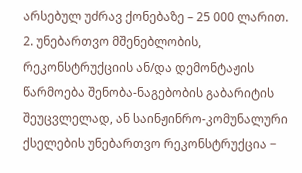არსებულ უძრავ ქონებაზე – 25 000 ლარით. 2. უნებართვო მშენებლობის, რეკონსტრუქციის ან/და დემონტაჟის წარმოება შენობა-ნაგებობის გაბარიტის შეუცვლელად, ან საინჟინრო-კომუნალური ქსელების უნებართვო რეკონსტრუქცია −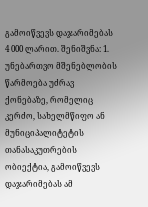გამოიწვევს დაჯარიმებას 4 000 ლარით. შენიშვნა: 1. უნებართვო მშენებლობის წარმოება უძრავ ქონებაზე, რომელიც კერძო, სახელმწიფო ან მუნიციპალიტეტის თანასაკუთრების ობიექტია, გამოიწვევს დაჯარიმებას ამ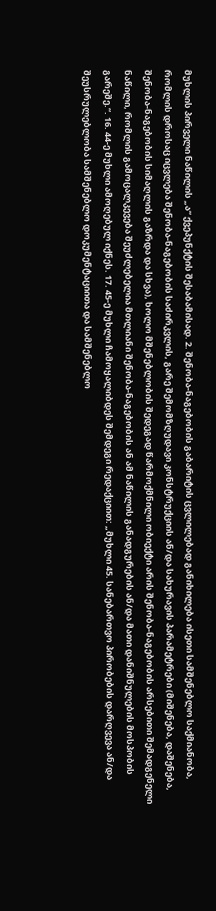მუხლის პირველი ნაწილის „ა“ ქვეპუნქტის შესაბამისად. 2. შენობა-ნაგებობის გაბარიტის ცვლილებად განიხილება ისეთი სამშენებლო საქმიანობა, რომლის დროსაც იცვლება შენობა-ნაგებობის საძირკვლის, გარე შემომზღუდავი კონსტრუქციის ან/და სახურავის პარამეტრები (მიშენება, დაშენება, შენობა-ნაგებობის სიმაღლის გაზრდა და სხვა), ხოლო მშენებლობის შედეგად წარმოქმნილი ობიექტი არის შენობა-ნაგებობის არსებითი შემადგენელი ნაწილი, რომლის გამოცალკევება შეუძლებელია მთლიანი შენობა-ნაგებობის ან ამ ნაწილის განადგურების ან/და მათი დანიშნულების მოსპობის გარეშე.“. 16. 44-ე მუხლი ამოღებულ იქნეს. 17. 45-ე მუხლი ჩამოყალიბდეს შემდეგი რედაქციით: „მუხლი 45. სანებართვო პირობების დარღვევა ან/და შეუსრულებლობა სამშენებლო დოკუმენტაციითა და სამშენებლო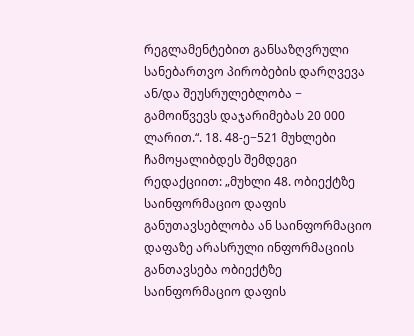რეგლამენტებით განსაზღვრული სანებართვო პირობების დარღვევა ან/და შეუსრულებლობა − გამოიწვევს დაჯარიმებას 20 000 ლარით.“. 18. 48-ე−521 მუხლები ჩამოყალიბდეს შემდეგი რედაქციით: „მუხლი 48. ობიექტზე საინფორმაციო დაფის განუთავსებლობა ან საინფორმაციო დაფაზე არასრული ინფორმაციის განთავსება ობიექტზე საინფორმაციო დაფის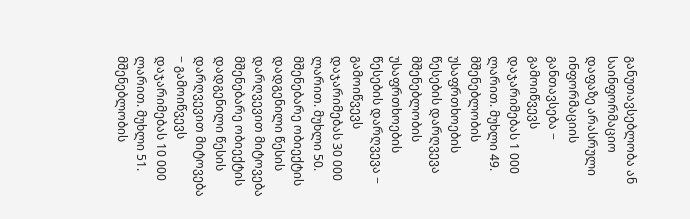განუთავსებლობა ან საინფორმაციო დაფაზე არასრული ინფორმაციის განთავსება − გამოიწვევს დაჯარიმებას 1 000 ლარით. მუხლი 49. მშენებლობის უსაფრთხოების წესების დარღვევა მშენებლობის უსაფრთხოების წესების დარღვევა − გამოიწვევს დაჯარიმებას 30 000 ლარით. მუხლი 50. მშენებარე ობიექტის დადგენილი წესის დარღვევით მიტოვება მშენებარე ობიექტის დადგენილი წესის დარღვევით მიტოვება − გამოიწვევს დაჯარიმებას 10 000 ლარით. მუხლი 51. მშენებლობის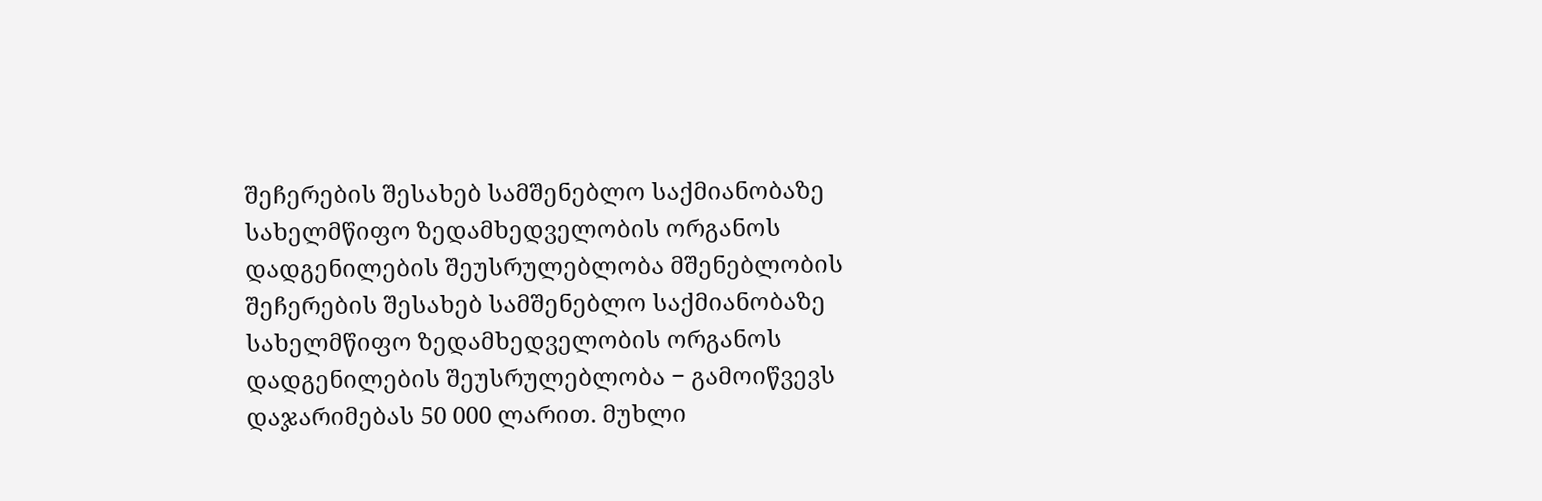შეჩერების შესახებ სამშენებლო საქმიანობაზე სახელმწიფო ზედამხედველობის ორგანოს დადგენილების შეუსრულებლობა მშენებლობის შეჩერების შესახებ სამშენებლო საქმიანობაზე სახელმწიფო ზედამხედველობის ორგანოს დადგენილების შეუსრულებლობა − გამოიწვევს დაჯარიმებას 50 000 ლარით. მუხლი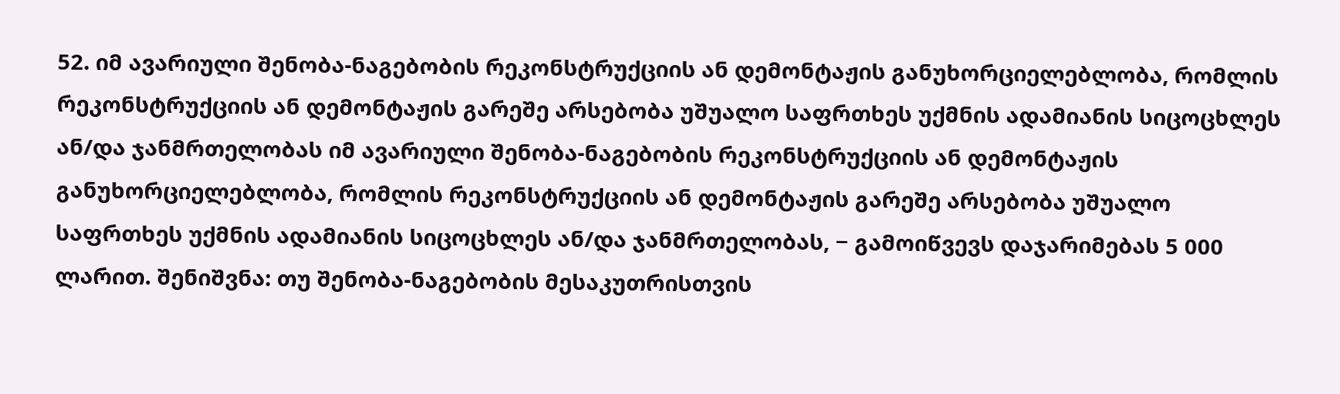52. იმ ავარიული შენობა-ნაგებობის რეკონსტრუქციის ან დემონტაჟის განუხორციელებლობა, რომლის რეკონსტრუქციის ან დემონტაჟის გარეშე არსებობა უშუალო საფრთხეს უქმნის ადამიანის სიცოცხლეს ან/და ჯანმრთელობას იმ ავარიული შენობა-ნაგებობის რეკონსტრუქციის ან დემონტაჟის განუხორციელებლობა, რომლის რეკონსტრუქციის ან დემონტაჟის გარეშე არსებობა უშუალო საფრთხეს უქმნის ადამიანის სიცოცხლეს ან/და ჯანმრთელობას, − გამოიწვევს დაჯარიმებას 5 000 ლარით. შენიშვნა: თუ შენობა-ნაგებობის მესაკუთრისთვის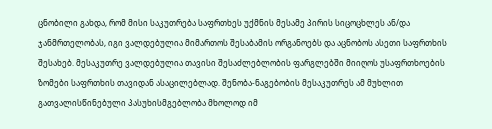ცნობილი გახდა, რომ მისი საკუთრება საფრთხეს უქმნის მესამე პირის სიცოცხლეს ან/და ჯანმრთელობას, იგი ვალდებულია მიმართოს შესაბამის ორგანოებს და აცნობოს ასეთი საფრთხის შესახებ. მესაკუთრე ვალდებულია თავისი შესაძლებლობის ფარგლებში მიიღოს უსაფრთხოების ზომები საფრთხის თავიდან ასაცილებლად. შენობა-ნაგებობის მესაკუთრეს ამ მუხლით გათვალისწინებული პასუხისმგებლობა მხოლოდ იმ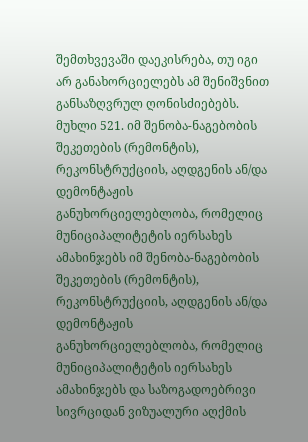შემთხვევაში დაეკისრება, თუ იგი არ განახორციელებს ამ შენიშვნით განსაზღვრულ ღონისძიებებს. მუხლი 521. იმ შენობა-ნაგებობის შეკეთების (რემონტის), რეკონსტრუქციის, აღდგენის ან/და დემონტაჟის განუხორციელებლობა, რომელიც მუნიციპალიტეტის იერსახეს ამახინჯებს იმ შენობა-ნაგებობის შეკეთების (რემონტის), რეკონსტრუქციის, აღდგენის ან/და დემონტაჟის განუხორციელებლობა, რომელიც მუნიციპალიტეტის იერსახეს ამახინჯებს და საზოგადოებრივი სივრციდან ვიზუალური აღქმის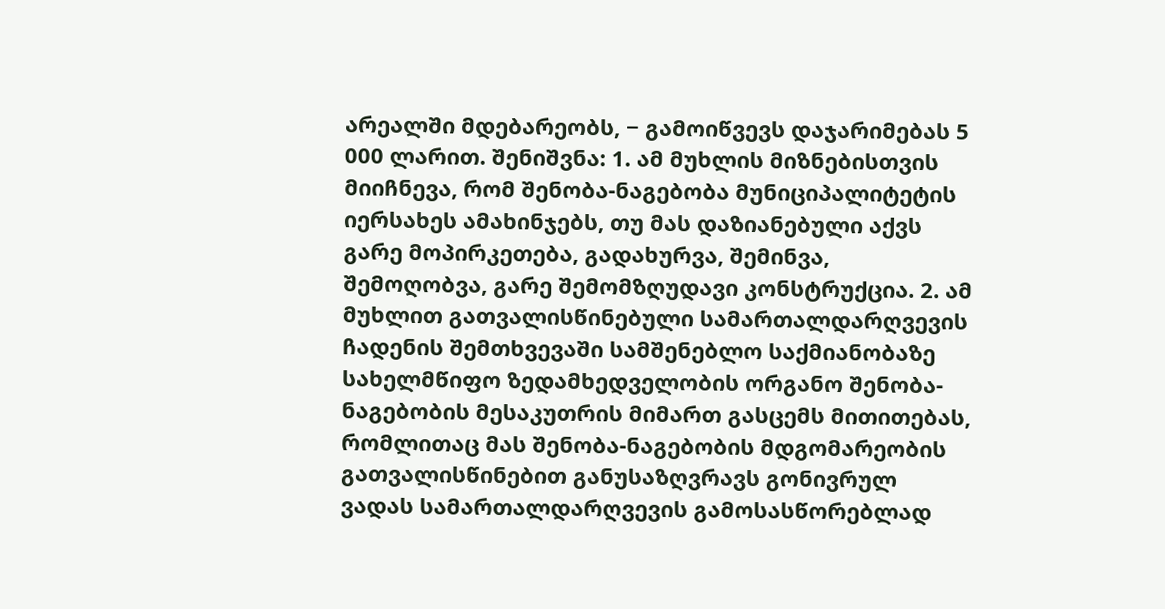არეალში მდებარეობს, − გამოიწვევს დაჯარიმებას 5 000 ლარით. შენიშვნა: 1. ამ მუხლის მიზნებისთვის მიიჩნევა, რომ შენობა-ნაგებობა მუნიციპალიტეტის იერსახეს ამახინჯებს, თუ მას დაზიანებული აქვს გარე მოპირკეთება, გადახურვა, შემინვა, შემოღობვა, გარე შემომზღუდავი კონსტრუქცია. 2. ამ მუხლით გათვალისწინებული სამართალდარღვევის ჩადენის შემთხვევაში სამშენებლო საქმიანობაზე სახელმწიფო ზედამხედველობის ორგანო შენობა-ნაგებობის მესაკუთრის მიმართ გასცემს მითითებას, რომლითაც მას შენობა-ნაგებობის მდგომარეობის გათვალისწინებით განუსაზღვრავს გონივრულ ვადას სამართალდარღვევის გამოსასწორებლად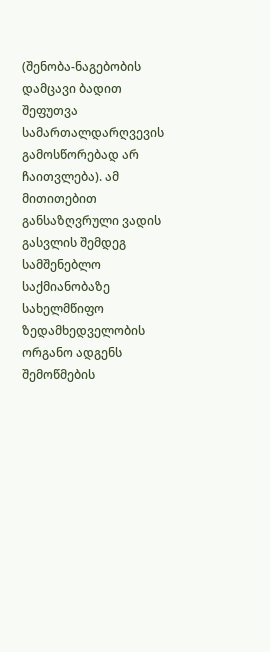(შენობა-ნაგებობის დამცავი ბადით შეფუთვა სამართალდარღვევის გამოსწორებად არ ჩაითვლება). ამ მითითებით განსაზღვრული ვადის გასვლის შემდეგ სამშენებლო საქმიანობაზე სახელმწიფო ზედამხედველობის ორგანო ადგენს შემოწმების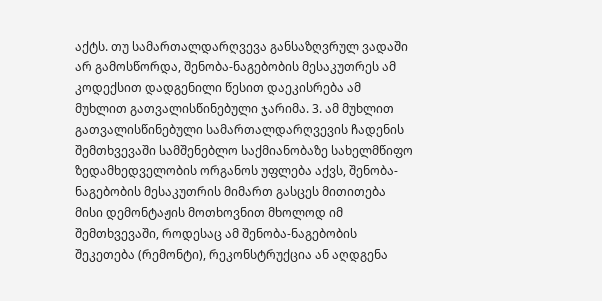აქტს. თუ სამართალდარღვევა განსაზღვრულ ვადაში არ გამოსწორდა, შენობა-ნაგებობის მესაკუთრეს ამ კოდექსით დადგენილი წესით დაეკისრება ამ მუხლით გათვალისწინებული ჯარიმა. 3. ამ მუხლით გათვალისწინებული სამართალდარღვევის ჩადენის შემთხვევაში სამშენებლო საქმიანობაზე სახელმწიფო ზედამხედველობის ორგანოს უფლება აქვს, შენობა-ნაგებობის მესაკუთრის მიმართ გასცეს მითითება მისი დემონტაჟის მოთხოვნით მხოლოდ იმ შემთხვევაში, როდესაც ამ შენობა-ნაგებობის შეკეთება (რემონტი), რეკონსტრუქცია ან აღდგენა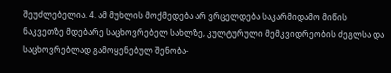შეუძლებელია. 4. ამ მუხლის მოქმედება არ ვრცელდება საკარმიდამო მიწის ნაკვეთზე მდებარე საცხოვრებელ სახლზე, კულტურული მემკვიდრეობის ძეგლსა და საცხოვრებლად გამოყენებულ შენობა-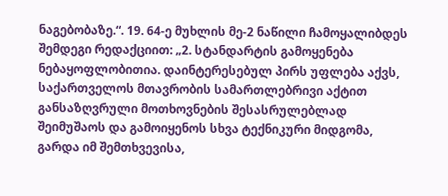ნაგებობაზე.“. 19. 64-ე მუხლის მე-2 ნაწილი ჩამოყალიბდეს შემდეგი რედაქციით: „2. სტანდარტის გამოყენება ნებაყოფლობითია. დაინტერესებულ პირს უფლება აქვს, საქართველოს მთავრობის სამართლებრივი აქტით განსაზღვრული მოთხოვნების შესასრულებლად შეიმუშაოს და გამოიყენოს სხვა ტექნიკური მიდგომა, გარდა იმ შემთხვევისა,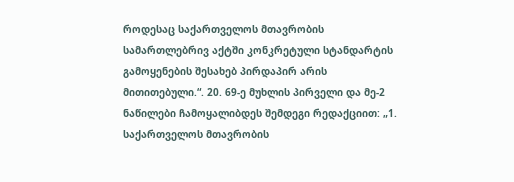როდესაც საქართველოს მთავრობის სამართლებრივ აქტში კონკრეტული სტანდარტის გამოყენების შესახებ პირდაპირ არის მითითებული.“. 20. 69-ე მუხლის პირველი და მე-2 ნაწილები ჩამოყალიბდეს შემდეგი რედაქციით: „1. საქართველოს მთავრობის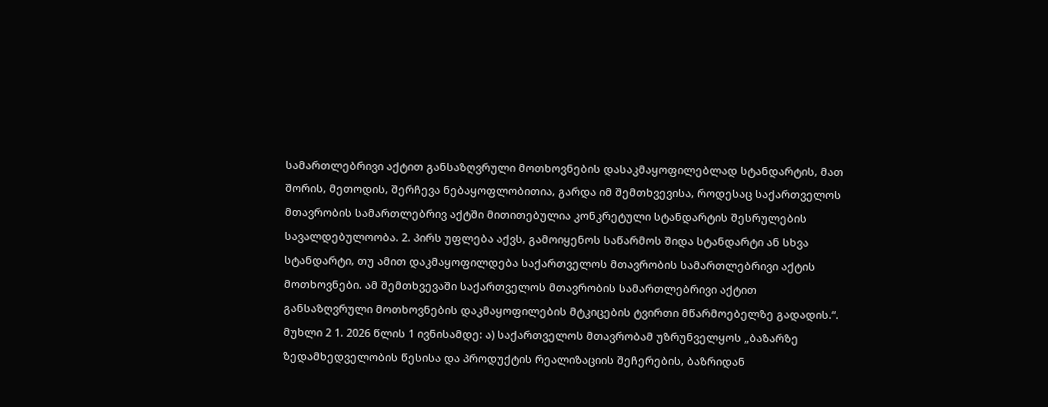სამართლებრივი აქტით განსაზღვრული მოთხოვნების დასაკმაყოფილებლად სტანდარტის, მათ შორის, მეთოდის, შერჩევა ნებაყოფლობითია, გარდა იმ შემთხვევისა, როდესაც საქართველოს მთავრობის სამართლებრივ აქტში მითითებულია კონკრეტული სტანდარტის შესრულების სავალდებულოობა. 2. პირს უფლება აქვს, გამოიყენოს საწარმოს შიდა სტანდარტი ან სხვა სტანდარტი, თუ ამით დაკმაყოფილდება საქართველოს მთავრობის სამართლებრივი აქტის მოთხოვნები. ამ შემთხვევაში საქართველოს მთავრობის სამართლებრივი აქტით განსაზღვრული მოთხოვნების დაკმაყოფილების მტკიცების ტვირთი მწარმოებელზე გადადის.“. მუხლი 2 1. 2026 წლის 1 ივნისამდე: ა) საქართველოს მთავრობამ უზრუნველყოს „ბაზარზე ზედამხედველობის წესისა და პროდუქტის რეალიზაციის შეჩერების, ბაზრიდან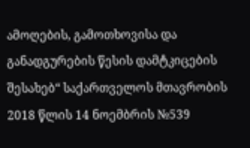ამოღების, გამოთხოვისა და განადგურების წესის დამტკიცების შესახებ“ საქართველოს მთავრობის 2018 წლის 14 ნოემბრის №539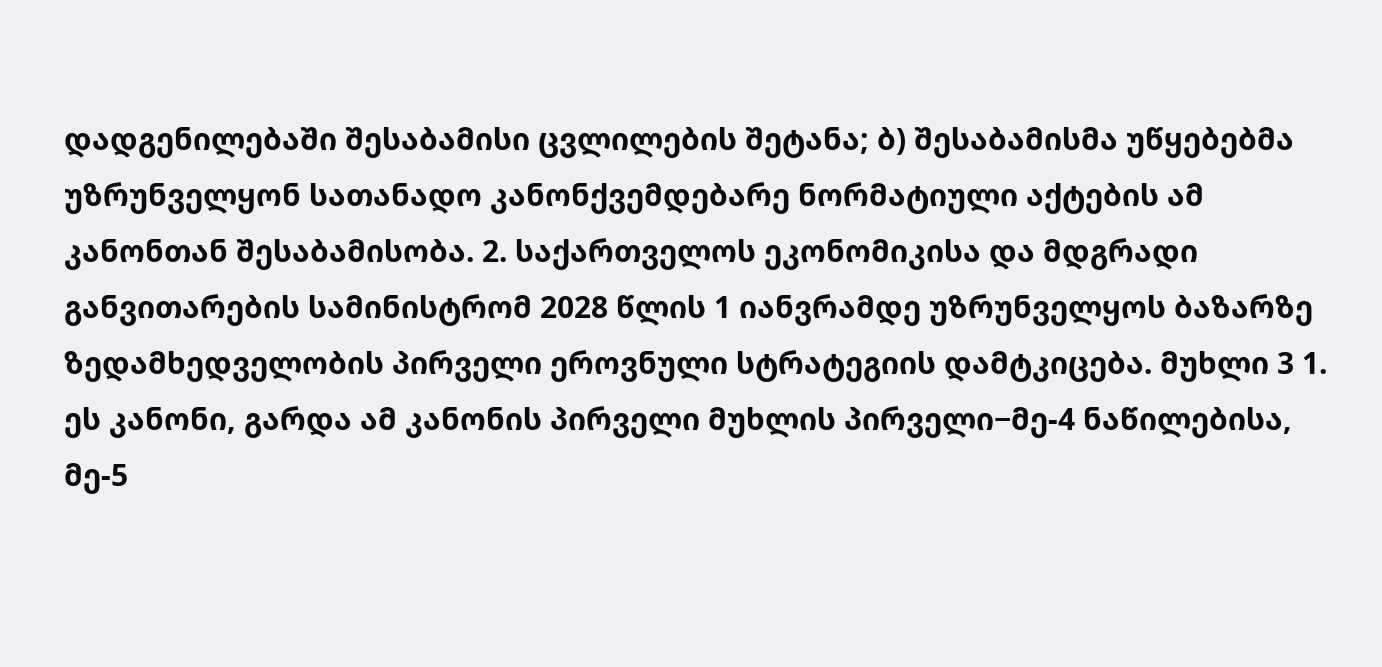დადგენილებაში შესაბამისი ცვლილების შეტანა; ბ) შესაბამისმა უწყებებმა უზრუნველყონ სათანადო კანონქვემდებარე ნორმატიული აქტების ამ კანონთან შესაბამისობა. 2. საქართველოს ეკონომიკისა და მდგრადი განვითარების სამინისტრომ 2028 წლის 1 იანვრამდე უზრუნველყოს ბაზარზე ზედამხედველობის პირველი ეროვნული სტრატეგიის დამტკიცება. მუხლი 3 1. ეს კანონი, გარდა ამ კანონის პირველი მუხლის პირველი−მე-4 ნაწილებისა, მე-5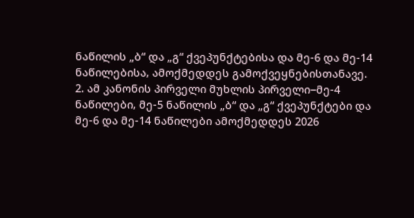ნაწილის „ბ“ და „გ“ ქვეპუნქტებისა და მე-6 და მე-14 ნაწილებისა, ამოქმედდეს გამოქვეყნებისთანავე. 2. ამ კანონის პირველი მუხლის პირველი−მე-4 ნაწილები, მე-5 ნაწილის „ბ“ და „გ“ ქვეპუნქტები და მე-6 და მე-14 ნაწილები ამოქმედდეს 2026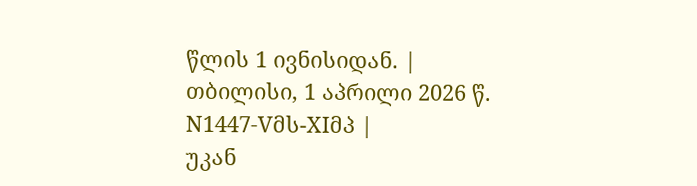წლის 1 ივნისიდან. |
თბილისი, 1 აპრილი 2026 წ. N1447-Vმს-XIმპ |
უკან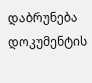დაბრუნება
დოკუმენტის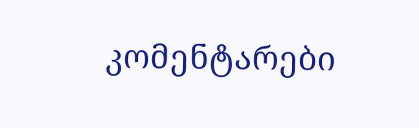კომენტარები